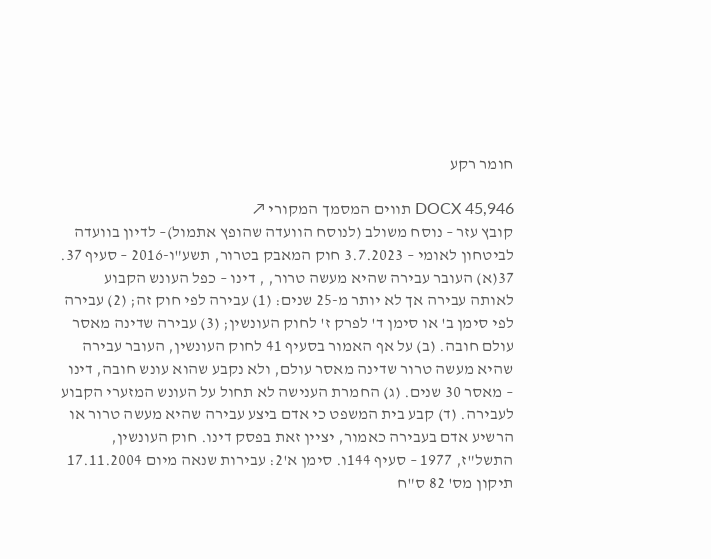חומר רקע

DOCX 45,946 תווים המסמך המקורי ↗
קובץ עזר – נוסח משולב (לנוסח הוועדה שהופץ אתמול)– לדיון בוועדה לביטחון לאומי – 3.7.2023 חוק המאבק בטרור, תשע"ו-2016 – סעיף 37. 37(א) העובר עבירה שהיא מעשה טרור, , דינו – כפל העונש הקבוע לאותה עבירה אך לא יותר מ-25 שנים: (1) עבירה לפי חוק זה; (2) עבירה לפי סימן ב' או סימן ד' לפרק ז' לחוק העונשין; (3) עבירה שדינה מאסר עולם חובה. (ב) על אף האמור בסעיף 41 לחוק העונשין, העובר עבירה שהיא מעשה טרור שדינה מאסר עולם, ולא נקבע שהוא עונש חובה, דינו – מאסר 30 שנים. (ג) החמרת הענישה לא תחול על העונש המזערי הקבוע לעבירה. (ד) קבע בית המשפט כי אדם ביצע עבירה שהיא מעשה טרור או הרשיע אדם בעבירה כאמור, יציין זאת בפסק דינו. חוק העונשין, התשל"ז, 1977 – סעיף 144ו. סימן א'2: עבירות שנאה מיום 17.11.2004 תיקון מס' 82 ס"ח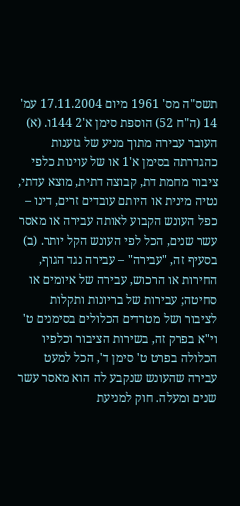תשס"ה מס' 1961 מיום 17.11.2004 עמ' 14 (ה"ח 52) הוספת סימן א'2 144ו. (א) העובר עבירה מתוך מניע של גזענות כהגדרתה בסימן א'1 או של עוינות כלפי ציבור מחמת דת, קבוצה דתית, מוצא עדתי, נטיה מינית או היותם עובדים זרים, דינו – כפל העונש הקבוע לאותה עבירה או מאסר עשר שנים, הכל לפי העונש הקל יותר. (ב) בסעיף זה, "עבירה" – עבירה נגד הגוף, החירות או הרכוש, עבירה של איומים או סחיטה; עבירות של בריונות ותקלות לציבור ושל מטרדים הכלולים בסימנים ט' וי"א בפרק זה, בשירות הציבור וכלפיו הכלולה בפרט ט' סימן ד', הכל למעט עבירה שהעונש שנקבע לה הוא מאסר עשר שנים ומעלה. חוק למניעת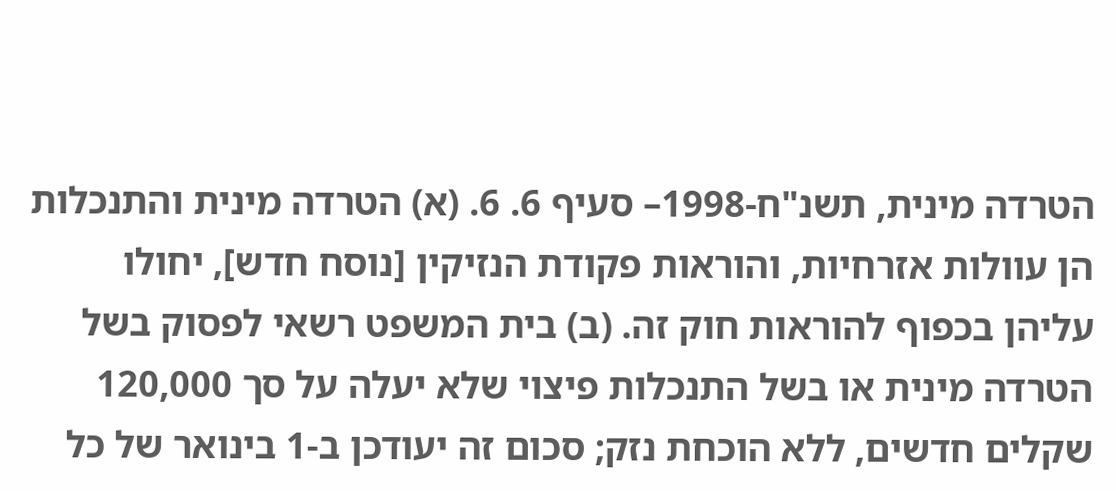הטרדה מינית, תשנ"ח-1998– סעיף 6. 6. (א) הטרדה מינית והתנכלות הן עוולות אזרחיות, והוראות פקודת הנזיקין [נוסח חדש], יחולו עליהן בכפוף להוראות חוק זה. (ב) בית המשפט רשאי לפסוק בשל הטרדה מינית או בשל התנכלות פיצוי שלא יעלה על סך 120,000 שקלים חדשים, ללא הוכחת נזק; סכום זה יעודכן ב-1 בינואר של כל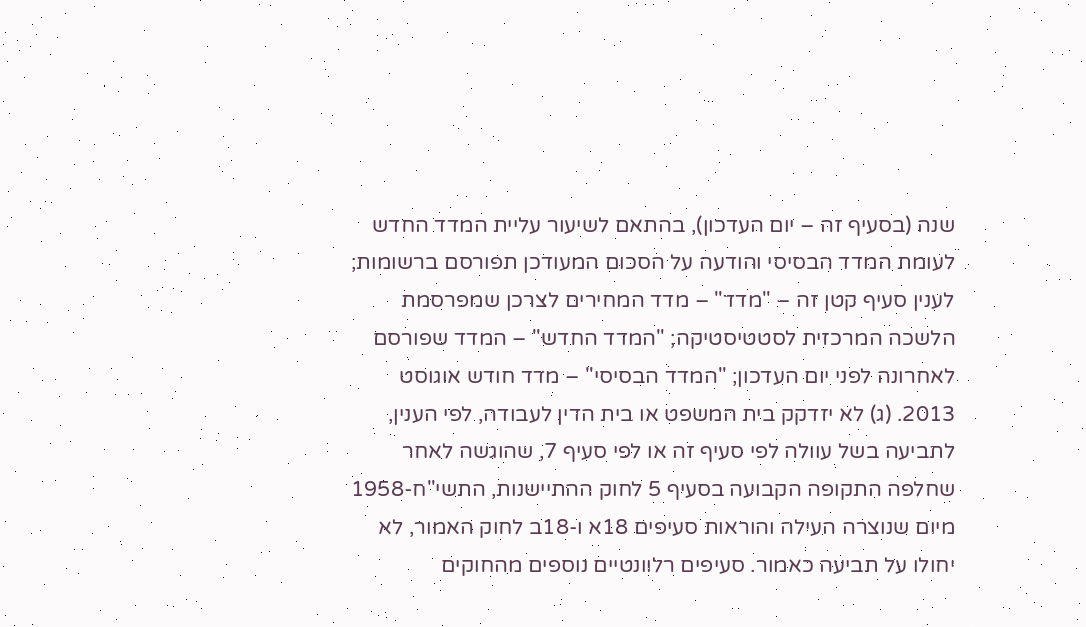שנה (בסעיף זה – יום העדכון), בהתאם לשיעור עליית המדד החדש לעומת המדד הבסיסי והודעה על הסכום המעודכן תפורסם ברשומות; לענין סעיף קטן זה – "מדד" – מדד המחירים לצרכן שמפרסמת הלשכה המרכזית לסטטיסטיקה; "המדד החדש" – המדד שפורסם לאחרונה לפני יום העדכון; "המדד הבסיסי" – מדד חודש אוגוסט 2013. (ג) לא יזדקק בית המשפט או בית הדין לעבודה, לפי הענין, לתביעה בשל עוולה לפי סעיף זה או לפי סעיף 7, שהוגשה לאחר שחלפה התקופה הקבועה בסעיף 5 לחוק ההתיישנות, התשי"ח-1958 מיום שנוצרה העילה והוראות סעיפים 18א ו-18ב לחוק האמור, לא יחולו על תביעה כאמור. סעיפים רלוונטיים נוספים מהחוקים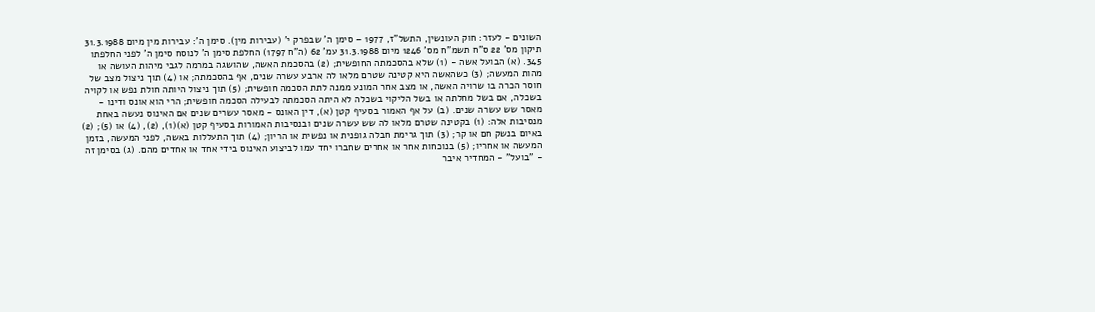השונים - לעזר: חוק העונשין, התשל"ז, 1977 – סימן ה' שבפרק י' (עבירות מין). סימן ה': עבירות מין מיום 31.3.1988 תיקון מס' 22 ס"ח תשמ"ח מס' 1246 מיום 31.3.1988 עמ' 62 (ה"ח 1797) החלפת סימן ה' לנוסח סימן ה' לפני החלפתו 345. (א) הבועל אשה - (1) שלא בהסכמתה החופשית; (2) בהסכמת האשה, שהושגה במרמה לגבי מיהות העושה או מהות המעשה; (3) כשהאשה היא קטינה שטרם מלאו לה ארבע עשרה שנים, אף בהסכמתה; או (4) תוך ניצול מצב של חוסר הכרה בו שרויה האשה, או מצב אחר המונע ממנה לתת הסכמה חופשית; (5) תוך ניצול היותה חולת נפש או לקויה בשכלה, אם בשל מחלתה או בשל הליקוי בשכלה לא היתה הסכמתה לבעילה הסכמה חופשית; הרי הוא אונס ודינו - מאסר שש עשרה שנים. (ב) על אף האמור בסעיף קטן (א), דין האונס - מאסר עשרים שנים אם האינוס נעשה באחת מנסיבות אלה: (1) בקטינה שטרם מלאו לה שש עשרה שנים ובנסיבות האמורות בסעיף קטן (א)(1), (2), (4) או (5); (2) באיום בנשק חם או קר; (3) תוך גרימת חבלה גופנית או נפשית או הריון; (4) תוך התעללות באשה, לפני המעשה, בזמן המעשה או אחריו; (5) בנוכחות אחר או אחרים שחברו יחד עמו לביצוע האינוס בידי אחד או אחדים מהם. (ג) בסימן זה - "בועל" - המחדיר איבר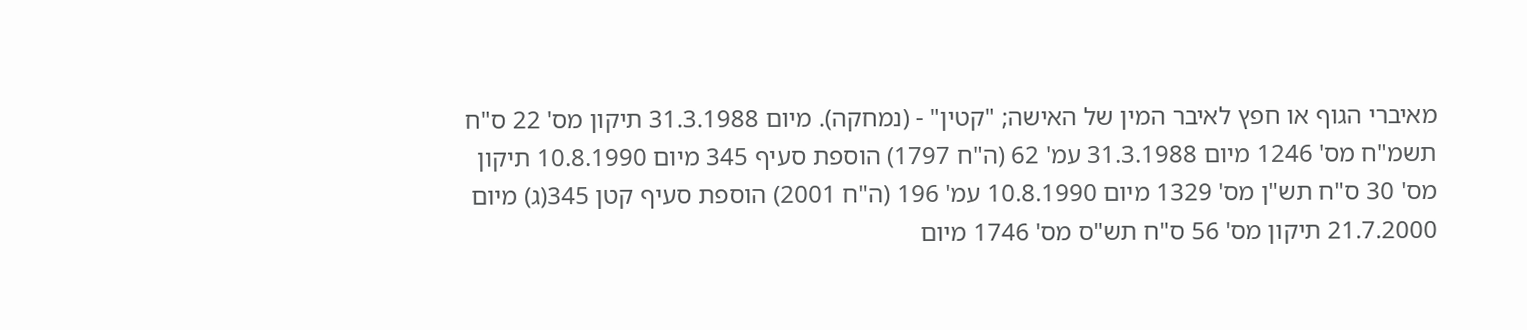מאיברי הגוף או חפץ לאיבר המין של האישה; "קטין" - (נמחקה). מיום 31.3.1988 תיקון מס' 22 ס"ח תשמ"ח מס' 1246 מיום 31.3.1988 עמ' 62 (ה"ח 1797) הוספת סעיף 345 מיום 10.8.1990 תיקון מס' 30 ס"ח תש"ן מס' 1329 מיום 10.8.1990 עמ' 196 (ה"ח 2001) הוספת סעיף קטן 345(ג) מיום 21.7.2000 תיקון מס' 56 ס"ח תש"ס מס' 1746 מיום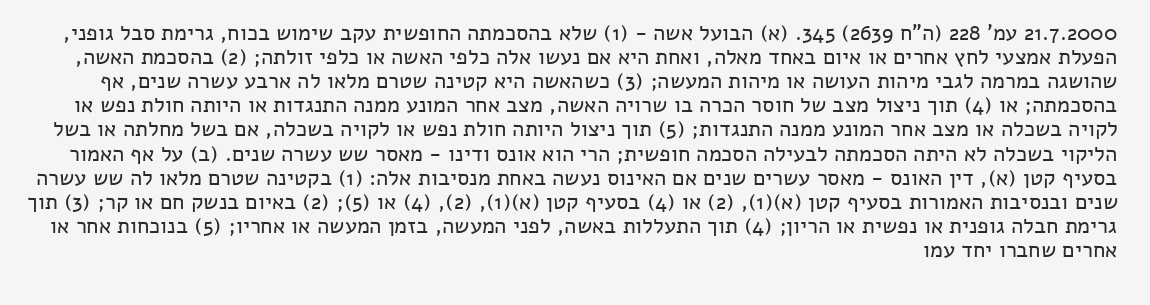21.7.2000 עמ' 228 (ה"ח 2639) 345. (א) הבועל אשה - (1) שלא בהסכמתה החופשית עקב שימוש בכוח, גרימת סבל גופני, הפעלת אמצעי לחץ אחרים או איום באחד מאלה, ואחת היא אם נעשו אלה כלפי האשה או כלפי זולתה; (2) בהסכמת האשה, שהושגה במרמה לגבי מיהות העושה או מיהות המעשה; (3) כשהאשה היא קטינה שטרם מלאו לה ארבע עשרה שנים, אף בהסכמתה; או (4) תוך ניצול מצב של חוסר הכרה בו שרויה האשה, מצב אחר המונע ממנה התנגדות או היותה חולת נפש או לקויה בשכלה או מצב אחר המונע ממנה התנגדות; (5) תוך ניצול היותה חולת נפש או לקויה בשכלה, אם בשל מחלתה או בשל הליקוי בשכלה לא היתה הסכמתה לבעילה הסכמה חופשית; הרי הוא אונס ודינו - מאסר שש עשרה שנים. (ב) על אף האמור בסעיף קטן (א), דין האונס - מאסר עשרים שנים אם האינוס נעשה באחת מנסיבות אלה: (1) בקטינה שטרם מלאו לה שש עשרה שנים ובנסיבות האמורות בסעיף קטן (א)(1), (2) או (4) בסעיף קטן (א)(1), (2), (4) או (5); (2) באיום בנשק חם או קר; (3) תוך גרימת חבלה גופנית או נפשית או הריון; (4) תוך התעללות באשה, לפני המעשה, בזמן המעשה או אחריו; (5) בנוכחות אחר או אחרים שחברו יחד עמו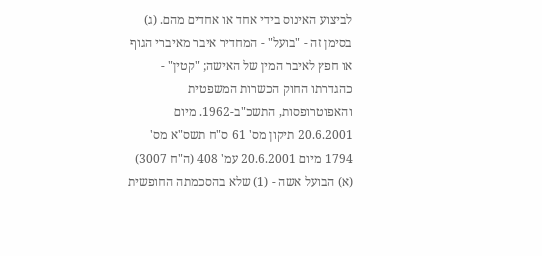לביצוע האינוס בידי אחד או אחדים מהם. (ג) בסימן זה - "בועל" - המחדיר איבר מאיברי הגוף או חפץ לאיבר המין של האישה; "קטין" - כהגדרתו החוק הכשרות המשפטית והאפוטרופסות, התשכ"ב-1962. מיום 20.6.2001 תיקון מס' 61 ס"ח תשס"א מס' 1794 מיום 20.6.2001 עמ' 408 (ה"ח 3007) (א) הבועל אשה - (1) שלא בהסכמתה החופשית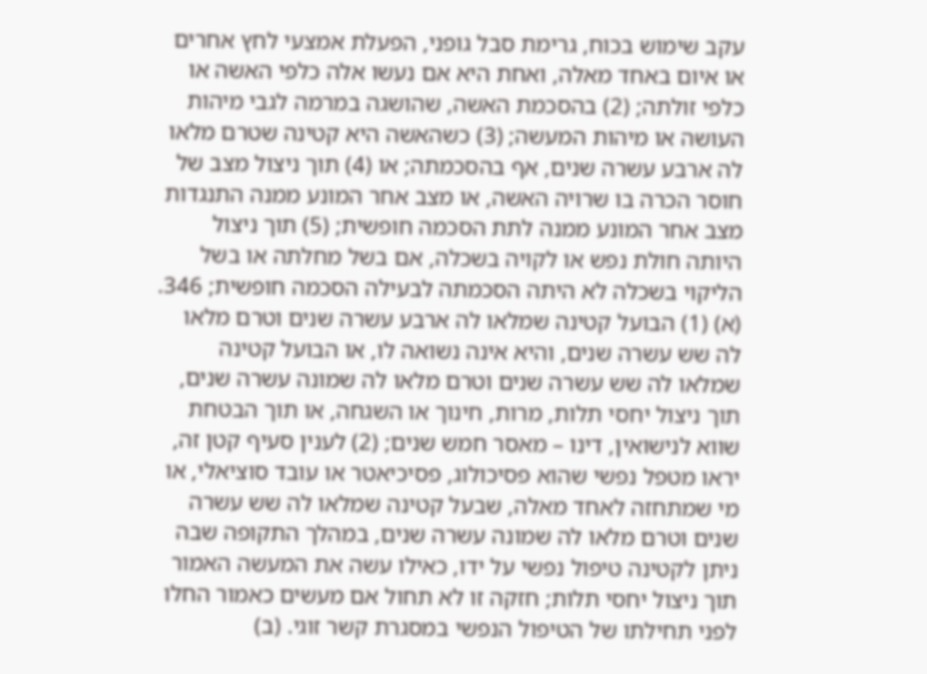עקב שימוש בכוח, גרימת סבל גופני, הפעלת אמצעי לחץ אחרים או איום באחד מאלה, ואחת היא אם נעשו אלה כלפי האשה או כלפי זולתה; (2) בהסכמת האשה, שהושגה במרמה לגבי מיהות העושה או מיהות המעשה; (3) כשהאשה היא קטינה שטרם מלאו לה ארבע עשרה שנים, אף בהסכמתה; או (4) תוך ניצול מצב של חוסר הכרה בו שרויה האשה, או מצב אחר המונע ממנה התנגדות מצב אחר המונע ממנה לתת הסכמה חופשית; (5) תוך ניצול היותה חולת נפש או לקויה בשכלה, אם בשל מחלתה או בשל הליקוי בשכלה לא היתה הסכמתה לבעילה הסכמה חופשית; 346. (א) (1) הבועל קטינה שמלאו לה ארבע עשרה שנים וטרם מלאו לה שש עשרה שנים, והיא אינה נשואה לו, או הבועל קטינה שמלאו לה שש עשרה שנים וטרם מלאו לה שמונה עשרה שנים, תוך ניצול יחסי תלות, מרות, חינוך או השגחה, או תוך הבטחת שווא לנישואין, דינו – מאסר חמש שנים; (2) לענין סעיף קטן זה, יראו מטפל נפשי שהוא פסיכולוג, פסיכיאטר או עובד סוציאלי, או מי שמתחזה לאחד מאלה, שבעל קטינה שמלאו לה שש עשרה שנים וטרם מלאו לה שמונה עשרה שנים, במהלך התקופה שבה ניתן לקטינה טיפול נפשי על ידו, כאילו עשה את המעשה האמור תוך ניצול יחסי תלות; חזקה זו לא תחול אם מעשים כאמור החלו לפני תחילתו של הטיפול הנפשי במסגרת קשר זוגי. (ב)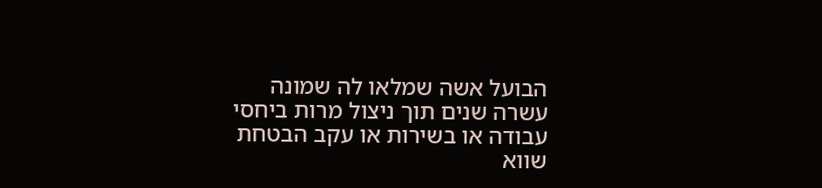הבועל אשה שמלאו לה שמונה עשרה שנים תוך ניצול מרות ביחסי עבודה או בשירות או עקב הבטחת שווא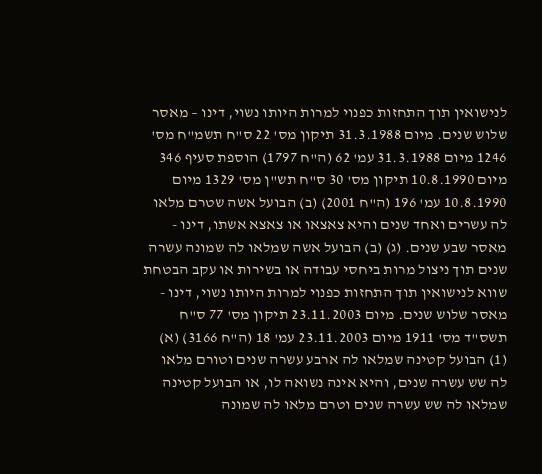לנישואין תוך התחזות כפנוי למרות היותו נשוי, דינו – מאסר שלוש שנים. מיום 31.3.1988 תיקון מס' 22 ס"ח תשמ"ח מס' 1246 מיום 31.3.1988 עמ' 62 (ה"ח 1797) הוספת סעיף 346 מיום 10.8.1990 תיקון מס' 30 ס"ח תש"ן מס' 1329 מיום 10.8.1990 עמ' 196 (ה"ח 2001) (ב) הבועל אשה שטרם מלאו לה עשרים ואחד שנים והיא צאצאו או צאצא אשתו, דינו - מאסר שבע שנים. (ג) (ב) הבועל אשה שמלאו לה שמונה עשרה שנים תוך ניצול מרות ביחסי עבודה או בשירות או עקב הבטחת שווא לנישואין תוך התחזות כפנוי למרות היותו נשוי, דינו - מאסר שלוש שנים. מיום 23.11.2003 תיקון מס' 77 ס"ח תשס"ד מס' 1911 מיום 23.11.2003 עמ' 18 (ה"ח 3166) (א) (1) הבועל קטינה שמלאו לה ארבע עשרה שנים וטורם מלאו לה שש עשרה שנים, והיא אינה נשואה לו, או הבועל קטינה שמלאו לה שש עשרה שנים וטרם מלאו לה שמונה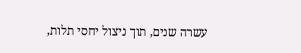עשרה שנים, תוך ניצול יחסי תלות,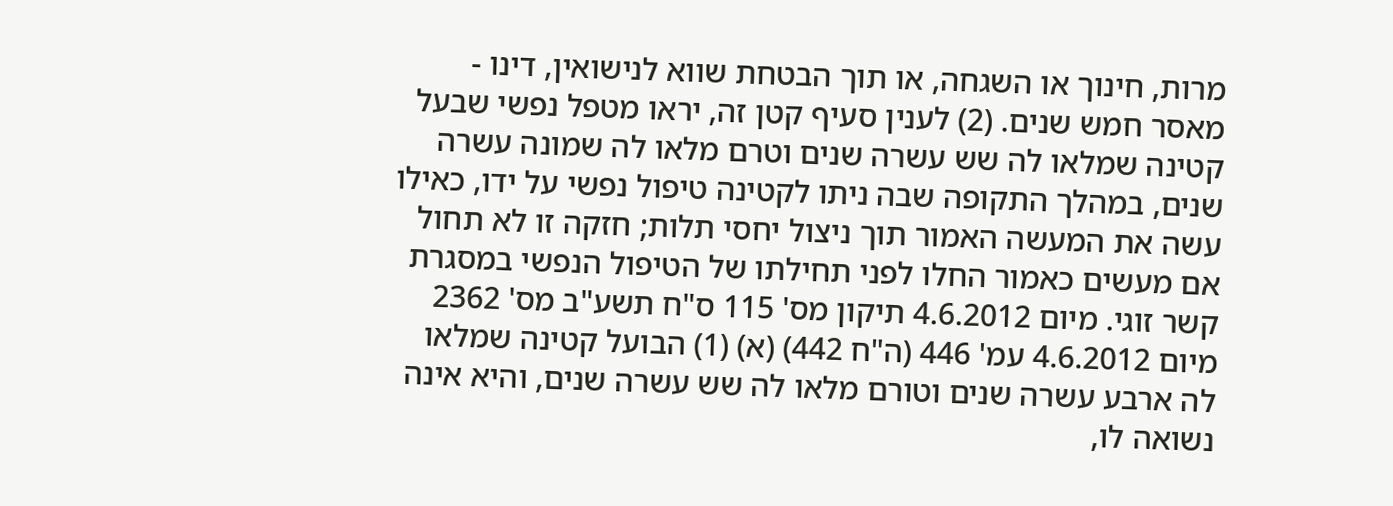מרות, חינוך או השגחה, או תוך הבטחת שווא לנישואין, דינו - מאסר חמש שנים. (2) לענין סעיף קטן זה, יראו מטפל נפשי שבעל קטינה שמלאו לה שש עשרה שנים וטרם מלאו לה שמונה עשרה שנים, במהלך התקופה שבה ניתו לקטינה טיפול נפשי על ידו, כאילו עשה את המעשה האמור תוך ניצול יחסי תלות; חזקה זו לא תחול אם מעשים כאמור החלו לפני תחילתו של הטיפול הנפשי במסגרת קשר זוגי. מיום 4.6.2012 תיקון מס' 115 ס"ח תשע"ב מס' 2362 מיום 4.6.2012 עמ' 446 (ה"ח 442) (א) (1) הבועל קטינה שמלאו לה ארבע עשרה שנים וטורם מלאו לה שש עשרה שנים, והיא אינה נשואה לו,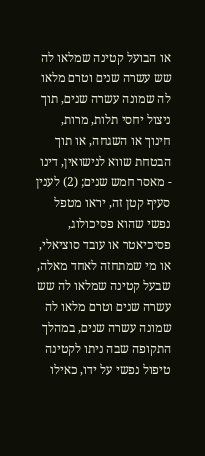או הבועל קטינה שמלאו לה שש עשרה שנים וטרם מלאו לה שמונה עשרה שנים, תוך ניצול יחסי תלות, מרות, חינוך או השגחה, או תוך הבטחת שווא לנישואין, דינו - מאסר חמש שנים; (2) לענין סעיף קטן זה, יראו מטפל נפשי שהוא פסיכולוג, פסיכיאטר או עובד סוציאלי, או מי שמתחזה לאחד מאלה, שבעל קטינה שמלאו לה שש עשרה שנים וטרם מלאו לה שמונה עשרה שנים, במהלך התקופה שבה ניתו לקטינה טיפול נפשי על ידו, כאילו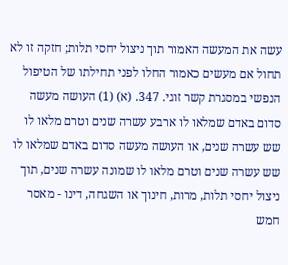עשה את המעשה האמור תוך ניצול יחסי תלות; חזקה זו לא תחול אם מעשים כאמור החלו לפני תחילתו של הטיפול הנפשי במסגרת קשר זוגי. 347. (א) (1) העושה מעשה סדום באדם שמלאו לו ארבע עשרה שנים וטרם מלאו לו שש עשרה שנים, או העושה מעשה סדום באדם שמלאו לו שש עשרה שנים וטרם מלאו לו שמונה עשרה שנים, תוך ניצול יחסי תלות, מרות, חינוך או השגחה, דינו - מאסר חמש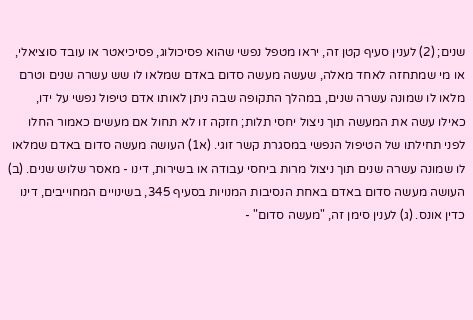שנים; (2) לענין סעיף קטן זה, יראו מטפל נפשי שהוא פסיכולוג, פסיכיאטר או עובד סוציאלי, או מי שמתחזה לאחד מאלה, שעשה מעשה סדום באדם שמלאו לו שש עשרה שנים וטרם מלאו לו שמונה עשרה שנים, במהלך התקופה שבה ניתן לאותו אדם טיפול נפשי על ידו, כאילו עשה את המעשה תוך ניצול יחסי תלות; חזקה זו לא תחול אם מעשים כאמור החלו לפני תחילתו של הטיפול הנפשי במסגרת קשר זוגי. (א1) העושה מעשה סדום באדם שמלאו לו שמונה עשרה שנים תוך ניצול מרות ביחסי עבודה או בשירות, דינו - מאסר שלוש שנים. (ב) העושה מעשה סדום באדם באחת הנסיבות המנויות בסעיף 345, בשינויים המחוייבים, דינו כדין אונס. (ג) לענין סימן זה, "מעשה סדום" -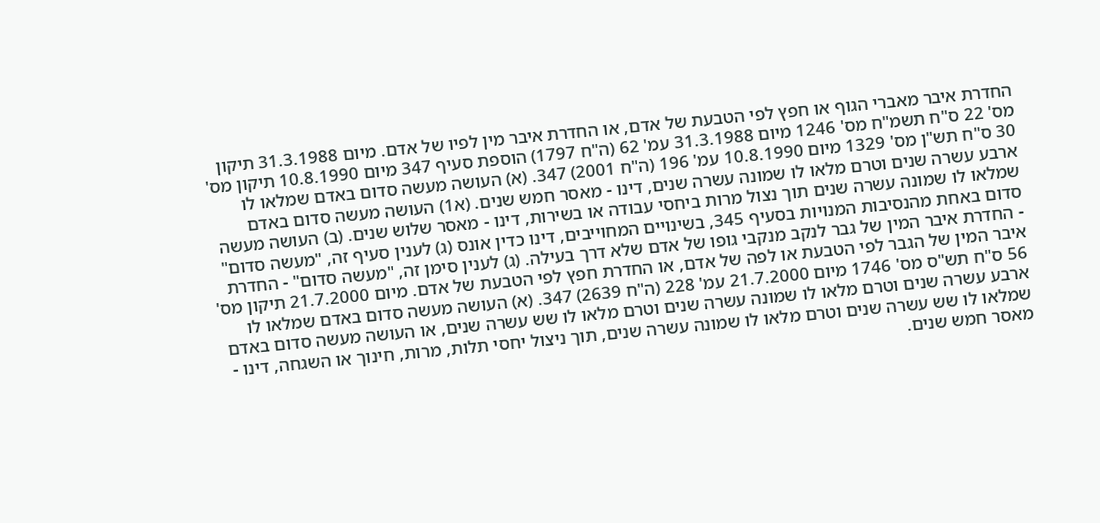החדרת איבר מאברי הגוף או חפץ לפי הטבעת של אדם, או החדרת איבר מין לפיו של אדם. מיום 31.3.1988 תיקון מס' 22 ס"ח תשמ"ח מס' 1246 מיום 31.3.1988 עמ' 62 (ה"ח 1797) הוספת סעיף 347 מיום 10.8.1990 תיקון מס' 30 ס"ח תש"ן מס' 1329 מיום 10.8.1990 עמ' 196 (ה"ח 2001) 347. (א) העושה מעשה סדום באדם שמלאו לו ארבע עשרה שנים וטרם מלאו לו שמונה עשרה שנים, דינו - מאסר חמש שנים. (א1) העושה מעשה סדום באדם שמלאו לו שמונה עשרה שנים תוך נצול מרות ביחסי עבודה או בשירות, דינו - מאסר שלוש שנים. (ב) העושה מעשה סדום באחת מהנסיבות המנויות בסעיף 345, בשינויים המחוייבים, דינו כדין אונס (ג) לענין סעיף זה, "מעשה סדום" - החדרת איבר המין של גבר לנקב מנקבי גופו של אדם שלא דרך בעילה. (ג) לענין סימן זה, "מעשה סדום" - החדרת איבר המין של הגבר לפי הטבעת או לפה של אדם, או החדרת חפץ לפי הטבעת של אדם. מיום 21.7.2000 תיקון מס' 56 ס"ח תש"ס מס' 1746 מיום 21.7.2000 עמ' 228 (ה"ח 2639) 347. (א) העושה מעשה סדום באדם שמלאו לו ארבע עשרה שנים וטרם מלאו לו שמונה עשרה שנים וטרם מלאו לו שש עשרה שנים, או העושה מעשה סדום באדם שמלאו לו שש עשרה שנים וטרם מלאו לו שמונה עשרה שנים, תוך ניצול יחסי תלות, מרות, חינוך או השגחה, דינו - מאסר חמש שנים.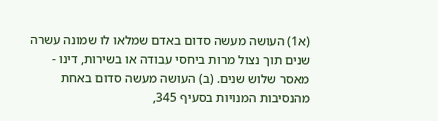(א1) העושה מעשה סדום באדם שמלאו לו שמונה עשרה שנים תוך נצול מרות ביחסי עבודה או בשירות, דינו - מאסר שלוש שנים. (ב) העושה מעשה סדום באחת מהנסיבות המנויות בסעיף 345,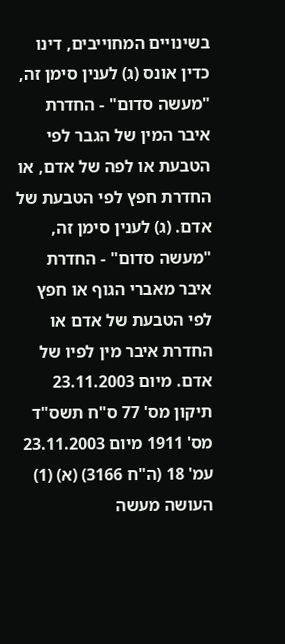בשינויים המחוייבים, דינו כדין אונס (ג) לענין סימן זה, "מעשה סדום" - החדרת איבר המין של הגבר לפי הטבעת או לפה של אדם, או החדרת חפץ לפי הטבעת של אדם. (ג) לענין סימן זה, "מעשה סדום" - החדרת איבר מאברי הגוף או חפץ לפי הטבעת של אדם או החדרת איבר מין לפיו של אדם. מיום 23.11.2003 תיקון מס' 77 ס"ח תשס"ד מס' 1911 מיום 23.11.2003 עמ' 18 (ה"ח 3166) (א) (1) העושה מעשה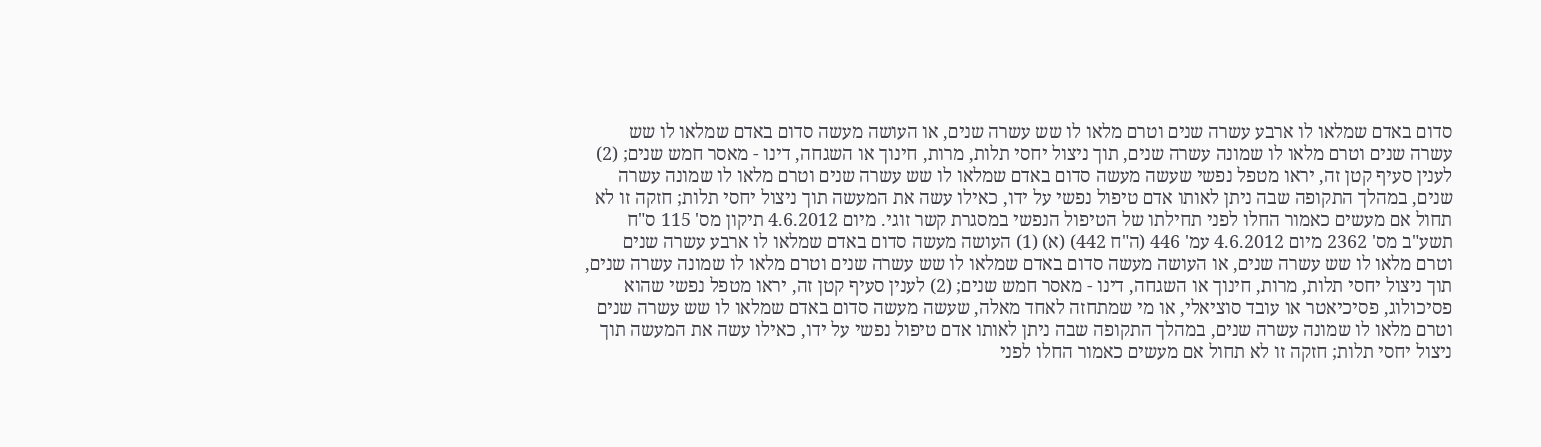סדום באדם שמלאו לו ארבע עשרה שנים וטרם מלאו לו שש עשרה שנים, או העושה מעשה סדום באדם שמלאו לו שש עשרה שנים וטרם מלאו לו שמונה עשרה שנים, תוך ניצול יחסי תלות, מרות, חינוך או השגחה, דינו - מאסר חמש שנים; (2) לענין סעיף קטן זה, יראו מטפל נפשי שעשה מעשה סדום באדם שמלאו לו שש עשרה שנים וטרם מלאו לו שמונה עשרה שנים, במהלך התקופה שבה ניתן לאותו אדם טיפול נפשי על ידו, כאילו עשה את המעשה תוך ניצול יחסי תלות; חזקה זו לא תחול אם מעשים כאמור החלו לפני תחילתו של הטיפול הנפשי במסגרת קשר זוגי. מיום 4.6.2012 תיקון מס' 115 ס"ח תשע"ב מס' 2362 מיום 4.6.2012 עמ' 446 (ה"ח 442) (א) (1) העושה מעשה סדום באדם שמלאו לו ארבע עשרה שנים וטרם מלאו לו שש עשרה שנים, או העושה מעשה סדום באדם שמלאו לו שש עשרה שנים וטרם מלאו לו שמונה עשרה שנים, תוך ניצול יחסי תלות, מרות, חינוך או השגחה, דינו - מאסר חמש שנים; (2) לענין סעיף קטן זה, יראו מטפל נפשי שהוא פסיכולוג, פסיכיאטר או עובד סוציאלי, או מי שמתחזה לאחד מאלה, שעשה מעשה סדום באדם שמלאו לו שש עשרה שנים וטרם מלאו לו שמונה עשרה שנים, במהלך התקופה שבה ניתן לאותו אדם טיפול נפשי על ידו, כאילו עשה את המעשה תוך ניצול יחסי תלות; חזקה זו לא תחול אם מעשים כאמור החלו לפני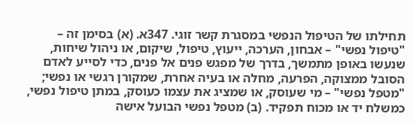תחילתו של הטיפול הנפשי במסגרת קשר זוגי. 347א. (א) בסימן זה – "טיפול נפשי" – אבחון, הערכה, ייעוץ, טיפול, שיקום, או ניהול שיחות, שנעשו באופן מתמשך, בדרך של מפגש פנים אל פנים, כדי לסייע לאדם הסובל ממצוקה, הפרעה, מחלה או בעיה אחרת, שמקורן רגשי או נפשי; "מטפל נפשי" – מי שעוסק, או שמציג את עצמו כעוסק, במתן טיפול נפשי, כמשלח יד או מכוח תפקיד. (ב) מטפל נפשי הבועל אישה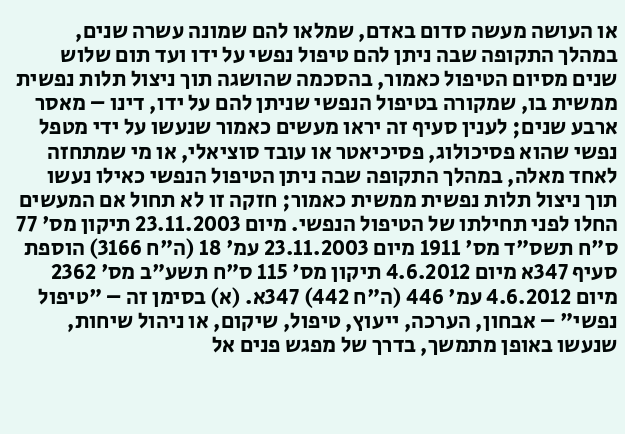או העושה מעשה סדום באדם, שמלאו להם שמונה עשרה שנים, במהלך התקופה שבה ניתן להם טיפול נפשי על ידו ועד תום שלוש שנים מסיום הטיפול כאמור, בהסכמה שהושגה תוך ניצול תלות נפשית ממשית בו, שמקורה בטיפול הנפשי שניתן להם על ידו, דינו – מאסר ארבע שנים; לענין סעיף זה יראו מעשים כאמור שנעשו על ידי מטפל נפשי שהוא פסיכולוג, פסיכיאטר או עובד סוציאלי, או מי שמתחזה לאחד מאלה, במהלך התקופה שבה ניתן הטיפול הנפשי כאילו נעשו תוך ניצול תלות נפשית ממשית כאמור; חזקה זו לא תחול אם המעשים החלו לפני תחילתו של הטיפול הנפשי. מיום 23.11.2003 תיקון מס' 77 ס"ח תשס"ד מס' 1911 מיום 23.11.2003 עמ' 18 (ה"ח 3166) הוספת סעיף 347א מיום 4.6.2012 תיקון מס' 115 ס"ח תשע"ב מס' 2362 מיום 4.6.2012 עמ' 446 (ה"ח 442) 347א. (א) בסימן זה – "טיפול נפשי" – אבחון, הערכה, ייעוץ, טיפול, שיקום, או ניהול שיחות, שנעשו באופן מתמשך, בדרך של מפגש פנים אל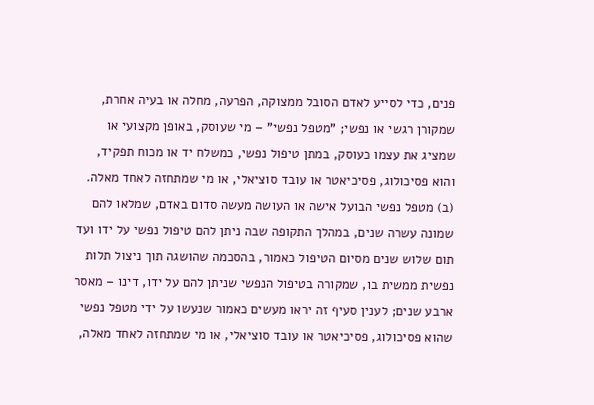פנים, כדי לסייע לאדם הסובל ממצוקה, הפרעה, מחלה או בעיה אחרת, שמקורן רגשי או נפשי; "מטפל נפשי" – מי שעוסק, באופן מקצועי או שמציג את עצמו כעוסק, במתן טיפול נפשי, כמשלח יד או מכוח תפקיד, והוא פסיכולוג, פסיכיאטר או עובד סוציאלי, או מי שמתחזה לאחד מאלה. (ב) מטפל נפשי הבועל אישה או העושה מעשה סדום באדם, שמלאו להם שמונה עשרה שנים, במהלך התקופה שבה ניתן להם טיפול נפשי על ידו ועד תום שלוש שנים מסיום הטיפול כאמור, בהסכמה שהושגה תוך ניצול תלות נפשית ממשית בו, שמקורה בטיפול הנפשי שניתן להם על ידו, דינו – מאסר ארבע שנים; לענין סעיף זה יראו מעשים כאמור שנעשו על ידי מטפל נפשי שהוא פסיכולוג, פסיכיאטר או עובד סוציאלי, או מי שמתחזה לאחד מאלה,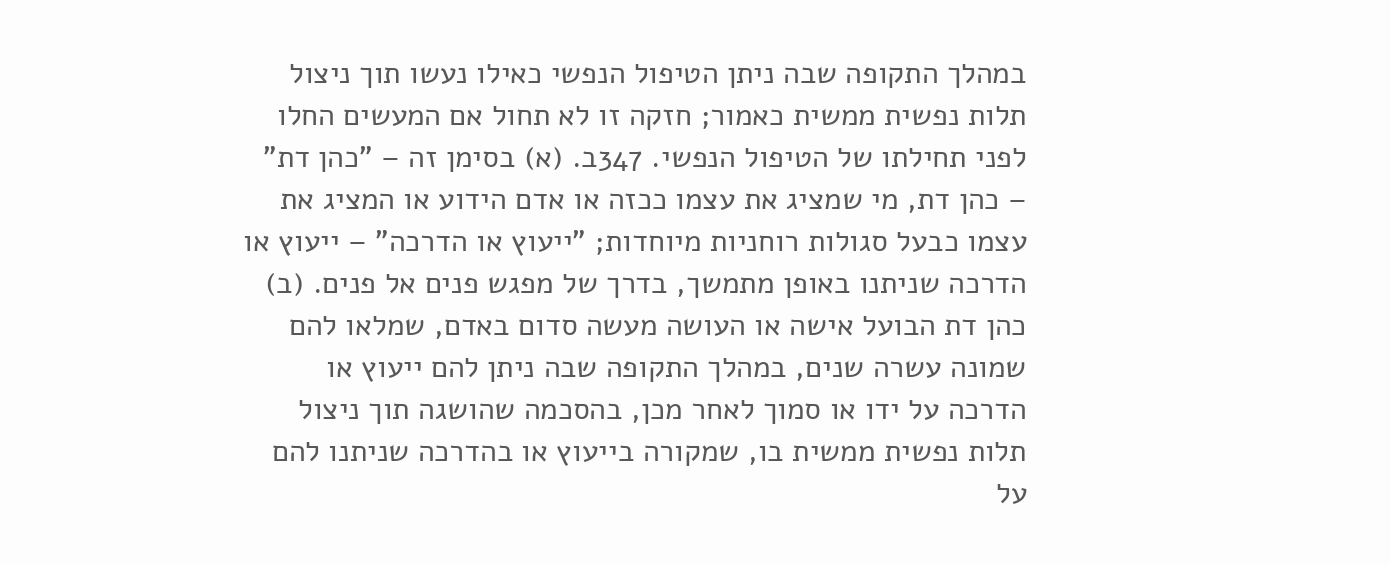במהלך התקופה שבה ניתן הטיפול הנפשי כאילו נעשו תוך ניצול תלות נפשית ממשית כאמור; חזקה זו לא תחול אם המעשים החלו לפני תחילתו של הטיפול הנפשי. 347ב. (א) בסימן זה – "כהן דת" – כהן דת, מי שמציג את עצמו ככזה או אדם הידוע או המציג את עצמו כבעל סגולות רוחניות מיוחדות; "ייעוץ או הדרכה" – ייעוץ או הדרכה שניתנו באופן מתמשך, בדרך של מפגש פנים אל פנים. (ב) כהן דת הבועל אישה או העושה מעשה סדום באדם, שמלאו להם שמונה עשרה שנים, במהלך התקופה שבה ניתן להם ייעוץ או הדרכה על ידו או סמוך לאחר מכן, בהסכמה שהושגה תוך ניצול תלות נפשית ממשית בו, שמקורה בייעוץ או בהדרכה שניתנו להם על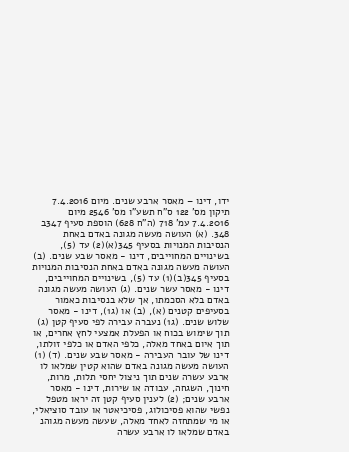ידו, דינו – מאסר ארבע שנים. מיום 7.4.2016 תיקון מס' 122 ס"ח תשע"ו מס' 2546 מיום 7.4.2016 עמ' 718 (ה"ח 628) הוספת סעיף 347ב 348. (א) העושה מעשה מגונה באדם באחת הנסיבות המנויות בסעיף 345(א)(2) עד (5), בשינויים המחוייבים, דינו - מאסר שבע שנים. (ב) העושה מעשה מגונה באדם באחת הנסיבות המנויות בסעיף 345(ב)(1) עד (5), בשינויים המחוייבים, דינו - מאסר עשר שנים. (ג) העושה מעשה מגונה באדם בלא הסכמתו, אך שלא בנסיבות כאמור בסעיפים קטנים (א), (ב) או (ג1), דינו - מאסר שלוש שנים. (ג1) נעברה עבירה לפי סעיף קטן (ג) תוך שימוש בכוח או הפעלת אמצעי לחץ אחרים, או תוך איום באחד מאלה, כלפי האדם או כלפי זולתו, דינו של עובר העבירה - מאסר שבע שנים. (ד) (1) העושה מעשה מגונה באדם שהוא קטין שמלאו לו ארבע עשרה שנים תוך ניצול יחסי תלות, מרות, חינוך, השגחה, עבודה או שירות, דינו - מאסר ארבע שנים; (2) לענין סעיף קטן זה יראו מטפל נפשי שהוא פסיכולוג, פסיכיאטר או עובד סוציאלי, או מי שמתחזה לאחד מאלה, שעשה מעשה מגוהנ באדם שמלאו לו ארבע עשרה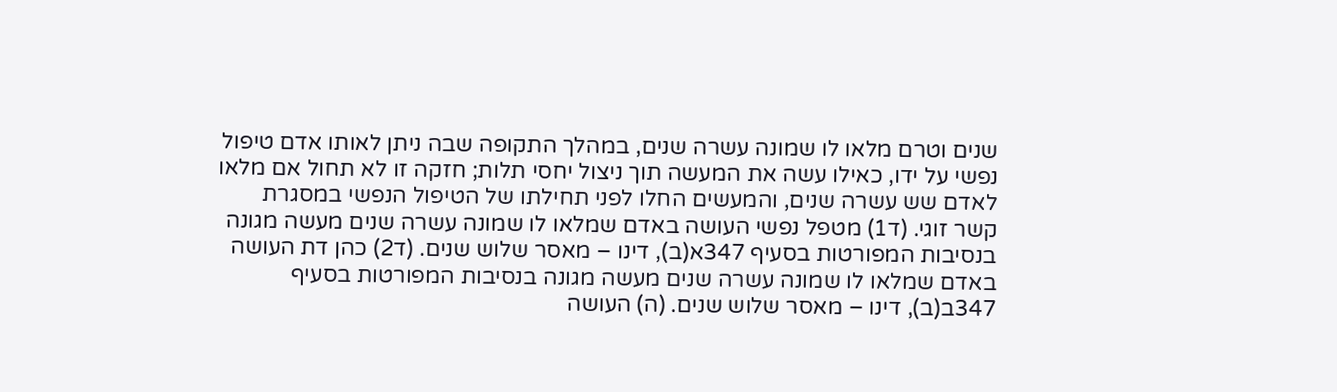שנים וטרם מלאו לו שמונה עשרה שנים, במהלך התקופה שבה ניתן לאותו אדם טיפול נפשי על ידו, כאילו עשה את המעשה תוך ניצול יחסי תלות; חזקה זו לא תחול אם מלאו לאדם שש עשרה שנים, והמעשים החלו לפני תחילתו של הטיפול הנפשי במסגרת קשר זוגי. (ד1) מטפל נפשי העושה באדם שמלאו לו שמונה עשרה שנים מעשה מגונה בנסיבות המפורטות בסעיף 347א(ב), דינו – מאסר שלוש שנים. (ד2) כהן דת העושה באדם שמלאו לו שמונה עשרה שנים מעשה מגונה בנסיבות המפורטות בסעיף 347ב(ב), דינו – מאסר שלוש שנים. (ה) העושה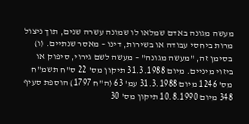מעשה מגונה באדם שמלאו לו שמונה עשרה שנים, תוך ניצול מרות ביחסי עבודה או בשירות, דינו – מאסר שנתיים. (ו) בסימן זה, "מעשה מגונה" – מעשה לשם גירוי, סיפוק או ביזוי מיניים. מיום 31.3.1988 תיקון מס' 22 ס"ח תשמ"ח מס' 1246 מיום 31.3.1988 עמ' 63 (ה"ח 1797) הוספת סעיף 348 מיום 10.8.1990 תיקון מס' 30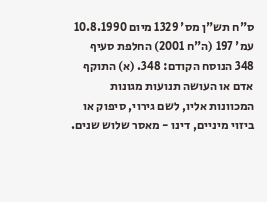ס"ח תש"ן מס' 1329 מיום 10.8.1990 עמ' 197 (ה"ח 2001) החלפת סעיף 348 הנוסח הקודם: 348. (א) התוקף אדם או העושה תנועות מגונות המכוונות אליו, לשם גירוי, סיפוק או ביזוי מיניים, דינו - מאסר שלוש שנים.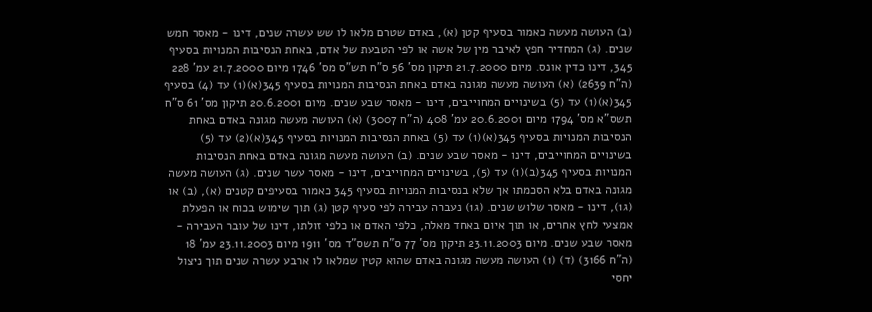(ב) העושה מעשה כאמור בסעיף קטן (א), באדם שטרם מלאו לו שש עשרה שנים, דינו - מאסר חמש שנים. (ג) המחדיר חפץ לאיבר מין של אשה או לפי הטבעת של אדם, באחת הנסיבות המנויות בסעיף 345, דינו כדין אונס. מיום 21.7.2000 תיקון מס' 56 ס"ח תש"ס מס' 1746 מיום 21.7.2000 עמ' 228 (ה"ח 2639) (א) העושה מעשה מגונה באדם באחת הנסיבות המנויות בסעיף 345(א)(1) עד (4) בסעיף 345(א)(1) עד (5) בשינויים המחוייבים, דינו - מאסר שבע שנים. מיום 20.6.2001 תיקון מס' 61 ס"ח תשס"א מס' 1794 מיום 20.6.2001 עמ' 408 (ה"ח 3007) (א) העושה מעשה מגונה באדם באחת הנסיבות המנויות בסעיף 345(א)(1) עד (5) באחת הנסיבות המנויות בסעיף 345(א)(2) עד (5) בשינויים המחוייבים, דינו - מאסר שבע שנים. (ב) העושה מעשה מגונה באדם באחת הנסיבות המנויות בסעיף 345(ב)(1) עד (5), בשינויים המחוייבים, דינו - מאסר עשר שנים. (ג) העושה מעשה מגונה באדם בלא הסכמתו אך שלא בנסיבות המנויות בסעיף 345 כאמור בסעיפים קטנים (א), (ב) או (ג1), דינו - מאסר שלוש שנים. (ג1) נעברה עבירה לפי סעיף קטן (ג) תוך שימוש בכוח או הפעלת אמצעי לחץ אחרים, או תוך איום באחד מאלה, כלפי האדם או כלפי זולתו, דינו של עובר העבירה - מאסר שבע שנים. מיום 23.11.2003 תיקון מס' 77 ס"ח תשס"ד מס' 1911 מיום 23.11.2003 עמ' 18 (ה"ח 3166) (ד) (1) העושה מעשה מגונה באדם שהוא קטין שמלאו לו ארבע עשרה שנים תוך ניצול יחסי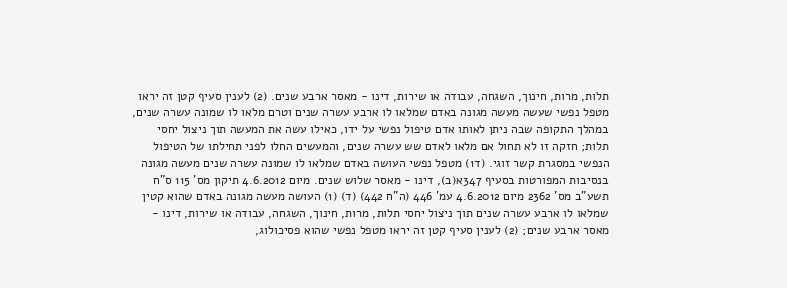תלות, מרות, חינוך, השגחה, עבודה או שירות, דינו - מאסר ארבע שנים. (2) לענין סעיף קטן זה יראו מטפל נפשי שעשה מעשה מגונה באדם שמלאו לו ארבע עשרה שנים וטרם מלאו לו שמונה עשרה שנים, במהלך התקופה שבה ניתן לאותו אדם טיפול נפשי על ידו, כאילו עשה את המעשה תוך ניצול יחסי תלות; חזקה זו לא תחול אם מלאו לאדם שש עשרה שנים, והמעשים החלו לפני תחילתו של הטיפול הנפשי במסגרת קשר זוגי. (ד1) מטפל נפשי העושה באדם שמלאו לו שמונה עשרה שנים מעשה מגונה בנסיבות המפורטות בסעיף 347א(ב), דינו - מאסר שלוש שנים. מיום 4.6.2012 תיקון מס' 115 ס"ח תשע"ב מס' 2362 מיום 4.6.2012 עמ' 446 (ה"ח 442) (ד) (1) העושה מעשה מגונה באדם שהוא קטין שמלאו לו ארבע עשרה שנים תוך ניצול יחסי תלות, מרות, חינוך, השגחה, עבודה או שירות, דינו - מאסר ארבע שנים; (2) לענין סעיף קטן זה יראו מטפל נפשי שהוא פסיכולוג,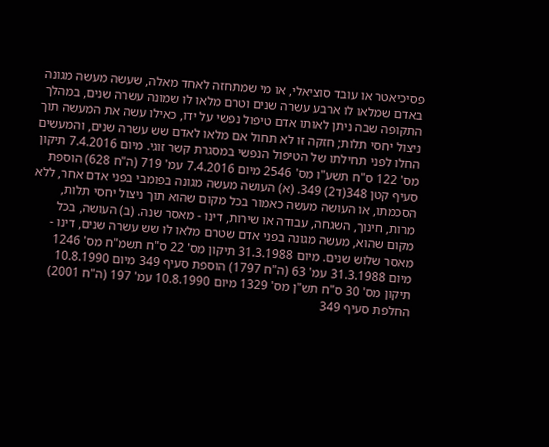פסיכיאטר או עובד סוציאלי, או מי שמתחזה לאחד מאלה, שעשה מעשה מגונה באדם שמלאו לו ארבע עשרה שנים וטרם מלאו לו שמונה עשרה שנים, במהלך התקופה שבה ניתן לאותו אדם טיפול נפשי על ידו, כאילו עשה את המעשה תוך ניצול יחסי תלות; חזקה זו לא תחול אם מלאו לאדם שש עשרה שנים, והמעשים החלו לפני תחילתו של הטיפול הנפשי במסגרת קשר זוגי. מיום 7.4.2016 תיקון מס' 122 ס"ח תשע"ו מס' 2546 מיום 7.4.2016 עמ' 719 (ה"ח 628) הוספת סעיף קטן 348(ד2) 349. (א) העושה מעשה מגונה בפומבי בפני אדם אחר, ללא הסכמתו, או העושה מעשה כאמור בכל מקום שהוא תוך ניצול יחסי תלות, מרות, חינוך, השגחה, עבודה או שירות, דינו - מאסר שנה. (ב) העושה, בכל מקום שהוא, מעשה מגונה בפני אדם שטרם מלאו לו שש עשרה שנים, דינו - מאסר שלוש שנים. מיום 31.3.1988 תיקון מס' 22 ס"ח תשמ"ח מס' 1246 מיום 31.3.1988 עמ' 63 (ה"ח 1797) הוספת סעיף 349 מיום 10.8.1990 תיקון מס' 30 ס"ח תש"ן מס' 1329 מיום 10.8.1990 עמ' 197 (ה"ח 2001) החלפת סעיף 349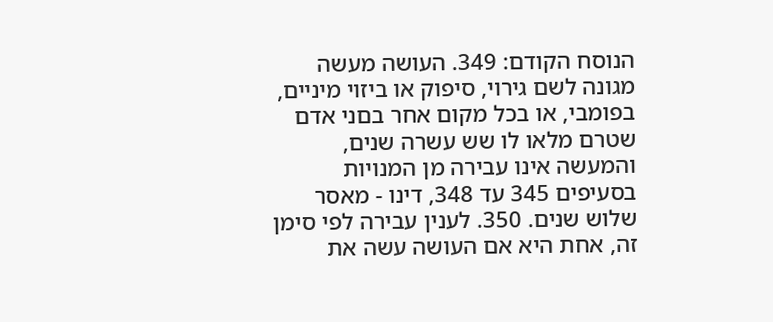הנוסח הקודם: 349. העושה מעשה מגונה לשם גירוי, סיפוק או ביזוי מיניים, בפומבי, או בכל מקום אחר בםני אדם שטרם מלאו לו שש עשרה שנים, והמעשה אינו עבירה מן המנויות בסעיפים 345 עד 348, דינו - מאסר שלוש שנים. 350. לענין עבירה לפי סימן זה, אחת היא אם העושה עשה את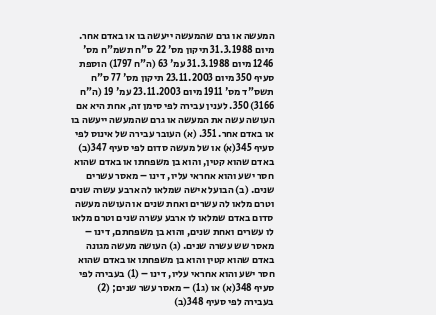המעשה או גרם שהמעשה ייעשה בו או באדם אחר. מיום 31.3.1988 תיקון מס' 22 ס"ח תשמ"ח מס' 1246 מיום 31.3.1988 עמ' 63 (ה"ח 1797) הוספת סעיף 350 מיום 23.11.2003 תיקון מס' 77 ס"ח תשס"ד מס' 1911 מיום 23.11.2003 עמ' 19 (ה"ח 3166) 350. לענין עבירה לפי סימן זה, אחת היא אם העושה עשה את המעשה או גרם שהמעשה ייעשה בו או באדם אחר. 351. (א) העובר עבירה של אינוס לפי סעיף 345(א) או של מעשה סדום לפי סעיף 347(ב) באדם שהוא קטין, והוא בן משפחתו או באדם שהוא חסר ישע והוא אחראי עליו, דינו – מאסר עשרים שנים. (ב) הבועל אישה שמלאו לה ארבע עשרה שנים וטרם מלאו לה עשרים ואחת שנים או העושה מעשה סדום באדם שמלאו לו ארבע עשרה שנים וטרם מלאו לו עשרים ואחת שנים, והוא בן משפחתם, דינו – מאסר שש עשרה שנים. (ג) העושה מעשה מגונה באדם שהוא קטין והוא בן משפחתו או באדם שהוא חסר ישע והוא אחראי עליו, דינו – (1) בעבירה לפי סעיף 348(א) או (ג1) – מאסר עשר שנים; (2) בעבירה לפי סעיף 348(ב)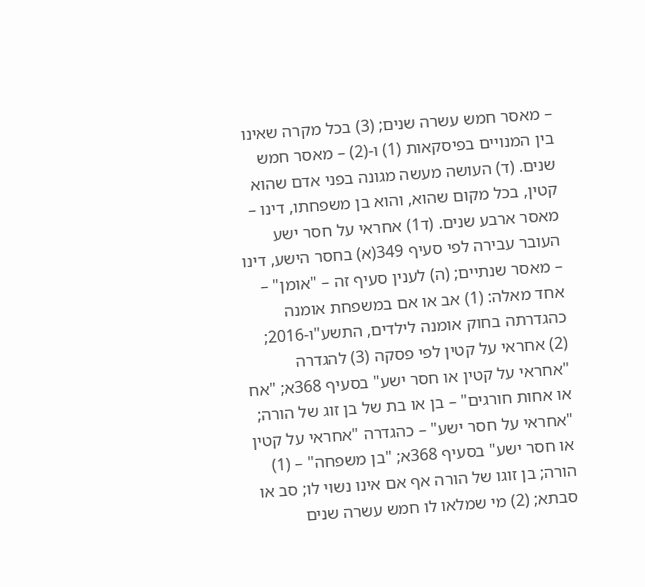– מאסר חמש עשרה שנים; (3) בכל מקרה שאינו בין המנויים בפיסקאות (1) ו-(2) – מאסר חמש שנים. (ד) העושה מעשה מגונה בפני אדם שהוא קטין, בכל מקום שהוא, והוא בן משפחתו, דינו – מאסר ארבע שנים. (ד1) אחראי על חסר ישע העובר עבירה לפי סעיף 349(א) בחסר הישע, דינו – מאסר שנתיים; (ה) לענין סעיף זה – "אומן" – אחד מאלה: (1) אב או אם במשפחת אומנה כהגדרתה בחוק אומנה לילדים, התשע"ו-2016; (2) אחראי על קטין לפי פסקה (3) להגדרה "אחראי על קטין או חסר ישע" בסעיף 368א; "אח או אחות חורגים" – בן או בת של בן זוג של הורה; "אחראי על חסר ישע" – כהגדרה "אחראי על קטין או חסר ישע" בסעיף 368א; "בן משפחה" – (1) הורה; בן זוגו של הורה אף אם אינו נשוי לו; סב או סבתא; (2) מי שמלאו לו חמש עשרה שנים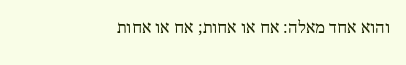והוא אחד מאלה: אח או אחות; אח או אחות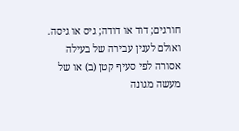חורגים; דוד או דודה; גיס או גיסה. ואולם לענין עבירה של בעילה אסורה לפי סעיף קטן (ב) או של מעשה מגונה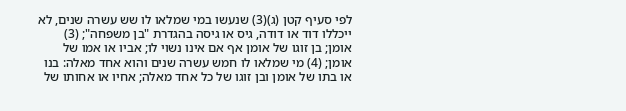לפי סעיף קטן (ג)(3) שנעשו במי שמלאו לו שש עשרה שנים, לא ייכללו דוד או דודה, גיס או גיסה בהגדרת "בן משפחה"; (3) אומן; בן זוגו של אומן אף אם אינו נשוי לו; אביו או אמו של אומן; (4) מי שמלאו לו חמש עשרה שנים והוא אחד מאלה: בנו או בתו של אומן ובן זוגו של כל אחד מאלה; אחיו או אחותו של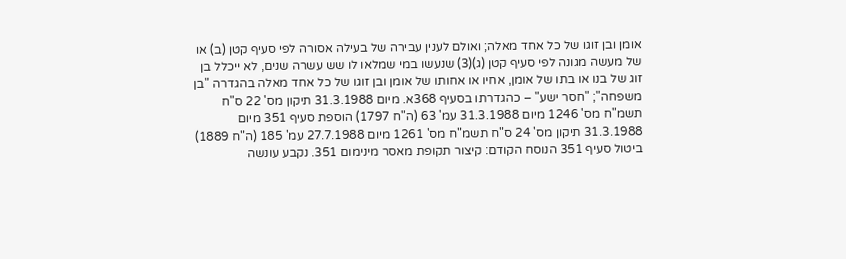אומן ובן זוגו של כל אחד מאלה; ואולם לענין עבירה של בעילה אסורה לפי סעיף קטן (ב) או של מעשה מגונה לפי סעיף קטן (ג)(3) שנעשו במי שמלאו לו שש עשרה שנים, לא ייכלל בן זוג של בנו או בתו של אומן, אחיו או אחותו של אומן ובן זוגו של כל אחד מאלה בהגדרה "בן משפחה"; "חסר ישע" – כהגדרתו בסעיף 368א. מיום 31.3.1988 תיקון מס' 22 ס"ח תשמ"ח מס' 1246 מיום 31.3.1988 עמ' 63 (ה"ח 1797) הוספת סעיף 351 מיום 31.3.1988 תיקון מס' 24 ס"ח תשמ"ח מס' 1261 מיום 27.7.1988 עמ' 185 (ה"ח 1889) ביטול סעיף 351 הנוסח הקודם: קיצור תקופת מאסר מינימום 351. נקבע עונשה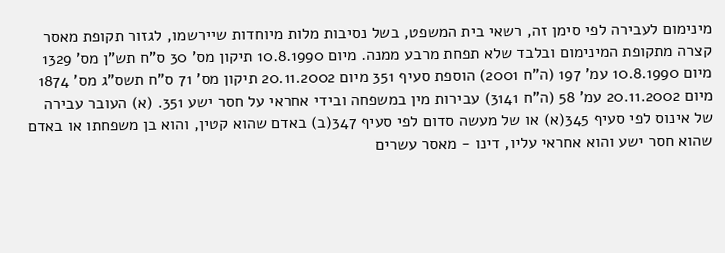מינימום לעבירה לפי סימן זה, רשאי בית המשפט, בשל נסיבות מלות מיוחדות שיירשמו, לגזור תקופת מאסר קצרה מתקופת המינימום ובלבד שלא תפחת מרבע ממנה. מיום 10.8.1990 תיקון מס' 30 ס"ח תש"ן מס' 1329 מיום 10.8.1990 עמ' 197 (ה"ח 2001) הוספת סעיף 351 מיום 20.11.2002 תיקון מס' 71 ס"ח תשס"ג מס' 1874 מיום 20.11.2002 עמ' 58 (ה"ח 3141) עבירות מין במשפחה ובידי אחראי על חסר ישע 351. (א) העובר עבירה של אינוס לפי סעיף 345(א) או של מעשה סדום לפי סעיף 347(ב) באדם שהוא קטין, והוא בן משפחתו או באדם שהוא חסר ישע והוא אחראי עליו, דינו - מאסר עשרים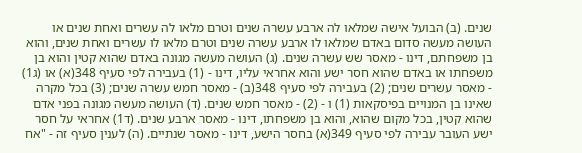שנים. (ב) הבועל אישה שמלאו לה ארבע עשרה שנים וטרם מלאו לה עשרים ואחת שנים או העושה מעשה סדום באדם שמלאו לו ארבע עשרה שנים וטרם מלאו לו עשרים ואחת שנים, והוא בן משפחתם, דינו - מאסר שש עשרה שנים. (ג) העושה מעשה מגונה באדם שהוא קטין והוא בן משפחתו או באדם שהוא חסר ישע והוא אחראי עליו, דינו - (1) בעבירה לפי סעיף 348(א) או (ג1) - מאסר עשרים שנים; (2) בעבירה לפי סעיף 348(ב) - מאסר חמש עשרה שנים; (3) בכל מקרה שאינו בן המנויים בפיסקאות (1) ו - (2) - מאסר חמש שנים. (ד) העושה מעשה מגונה בפני אדם שהוא קטין, בכל מקום שהוא, והוא בן משפחתו, דינו - מאסר ארבע שנים. (ד1) אחראי על חסר ישע העובר עבירה לפי סעיף 349(א) בחסר הישע, דינו - מאסר שנתיים. (ה) לענין סעיף זה - "אח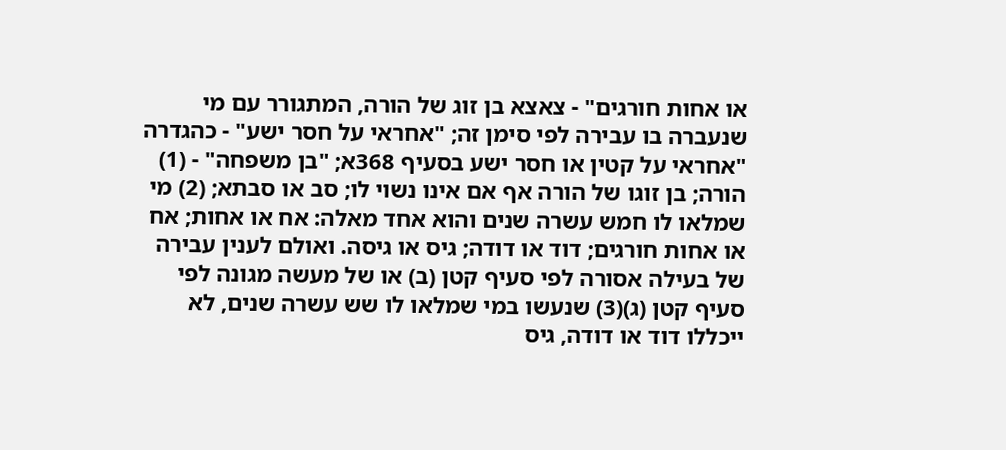או אחות חורגים" - צאצא בן זוג של הורה, המתגורר עם מי שנעברה בו עבירה לפי סימן זה; "אחראי על חסר ישע" - כהגדרה "אחראי על קטין או חסר ישע בסעיף 368א; "בן משפחה" - (1) הורה; בן זוגו של הורה אף אם אינו נשוי לו; סב או סבתא; (2) מי שמלאו לו חמש עשרה שנים והוא אחד מאלה: אח או אחות; אח או אחות חורגים; דוד או דודה; גיס או גיסה. ואולם לענין עבירה של בעילה אסורה לפי סעיף קטן (ב) או של מעשה מגונה לפי סעיף קטן (ג)(3) שנעשו במי שמלאו לו שש עשרה שנים, לא ייכללו דוד או דודה, גיס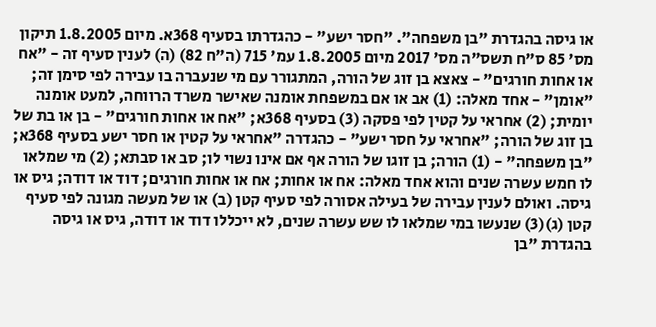או גיסה בהגדרת "בן משפחה". "חסר ישע" - כהגדרתו בסעיף 368א. מיום 1.8.2005 תיקון מס' 85 ס"ח תשס"ה מס' 2017 מיום 1.8.2005 עמ' 715 (ה"ח 82) (ה) לענין סעיף זה - "אח או אחות חורגים" - צאצא בן זוג של הורה, המתגורר עם מי שנעברה בו עבירה לפי סימן זה; "אומן" - אחד מאלה: (1) אב או אם במשפחת אומנה שאישר משרד הרווחה, למעט אומנה יומית; (2) אחראי על קטין לפי פסקה (3) בסעיף 368א; "אח או אחות חורגים" - בן או בת של בן זוג של הורה; "אחראי על חסר ישע" - כהגדרה "אחראי על קטין או חסר ישע בסעיף 368א; "בן משפחה" - (1) הורה; בן זוגו של הורה אף אם אינו נשוי לו; סב או סבתא; (2) מי שמלאו לו חמש עשרה שנים והוא אחד מאלה: אח או אחות; אח או אחות חורגים; דוד או דודה; גיס או גיסה. ואולם לענין עבירה של בעילה אסורה לפי סעיף קטן (ב) או של מעשה מגונה לפי סעיף קטן (ג)(3) שנעשו במי שמלאו לו שש עשרה שנים, לא ייכללו דוד או דודה, גיס או גיסה בהגדרת "בן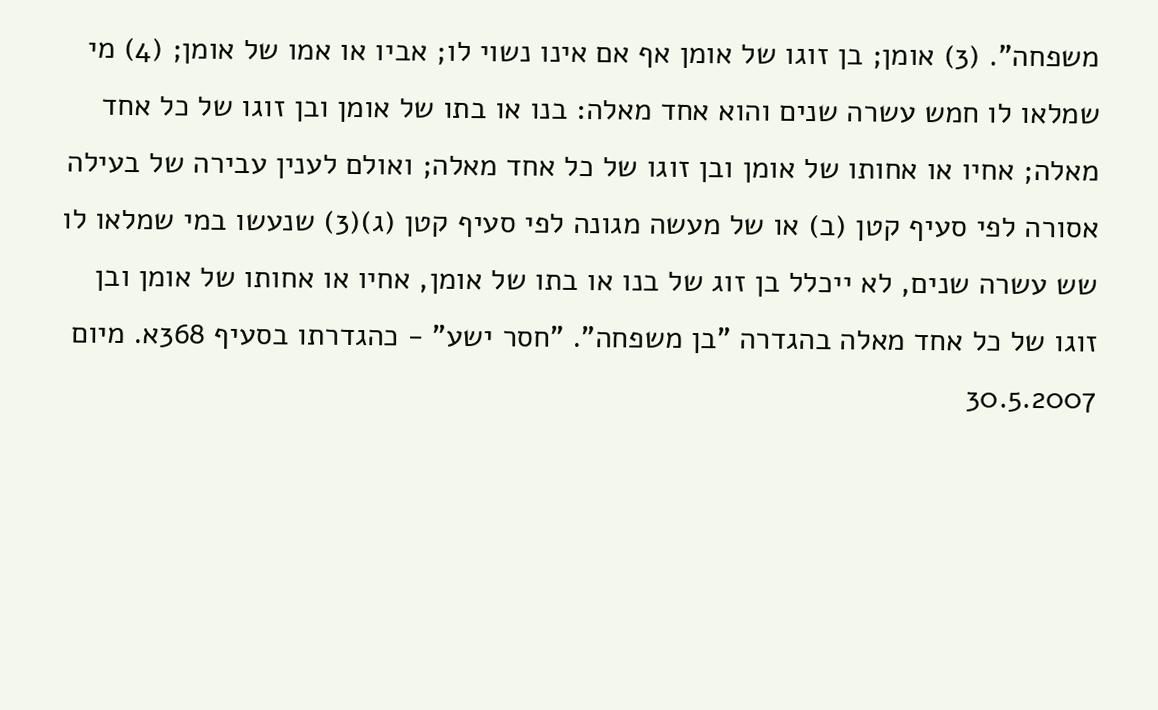משפחה". (3) אומן; בן זוגו של אומן אף אם אינו נשוי לו; אביו או אמו של אומן; (4) מי שמלאו לו חמש עשרה שנים והוא אחד מאלה: בנו או בתו של אומן ובן זוגו של כל אחד מאלה; אחיו או אחותו של אומן ובן זוגו של כל אחד מאלה; ואולם לענין עבירה של בעילה אסורה לפי סעיף קטן (ב) או של מעשה מגונה לפי סעיף קטן (ג)(3) שנעשו במי שמלאו לו שש עשרה שנים, לא ייכלל בן זוג של בנו או בתו של אומן, אחיו או אחותו של אומן ובן זוגו של כל אחד מאלה בהגדרה "בן משפחה". "חסר ישע" - כהגדרתו בסעיף 368א. מיום 30.5.2007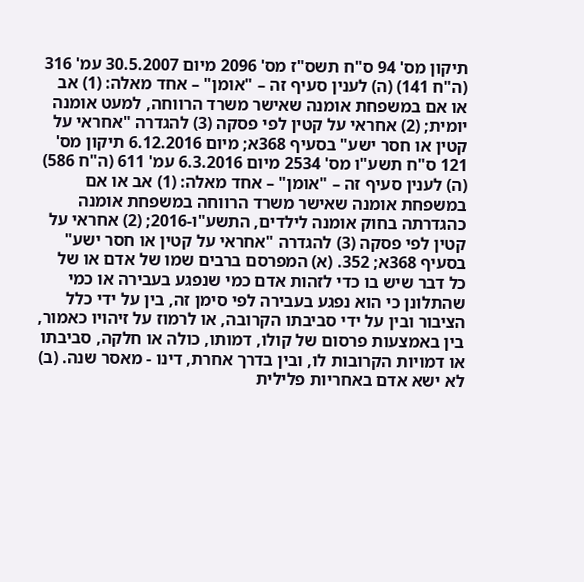תיקון מס' 94 ס"ח תשס"ז מס' 2096 מיום 30.5.2007 עמ' 316 (ה"ח 141) (ה) לענין סעיף זה – "אומן" – אחד מאלה: (1) אב או אם במשפחת אומנה שאישר משרד הרווחה, למעט אומנה יומית; (2) אחראי על קטין לפי פסקה (3) להגדרה "אחראי על קטין או חסר ישע" בסעיף 368א; מיום 6.12.2016 תיקון מס' 121 ס"ח תשע"ו מס' 2534 מיום 6.3.2016 עמ' 611 (ה"ח 586) (ה) לענין סעיף זה – "אומן" – אחד מאלה: (1) אב או אם במשפחת אומנה שאישר משרד הרווחה במשפחת אומנה כהגדרתה בחוק אומנה לילדים, התשע"ו-2016; (2) אחראי על קטין לפי פסקה (3) להגדרה "אחראי על קטין או חסר ישע" בסעיף 368א; 352. (א) המפרסם ברבים שמו של אדם או של כל דבר שיש בו כדי לזהות אדם כמי שנפגע בעבירה או כמי שהתלונן כי הוא נפגע בעבירה לפי סימן זה, בין על ידי כלל הציבור ובין על ידי סביבתו הקרובה, או לרמוז על זיהויו כאמור, בין באמצעות פרסום של קולו, דמותו, כולה או חלקה, סביבתו או דמויות הקרובות לו, ובין בדרך אחרת, דינו - מאסר שנה. (ב) לא ישא אדם באחריות פלילית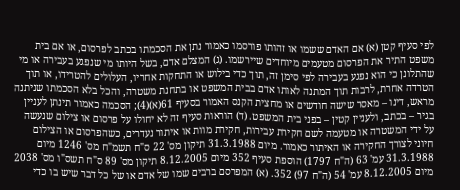לפי סעיף קטן (א) אם האדם ששמו או זהותו פורסמו כאמור נתן את הסכמתו בכתב לפרסום, או אם בית משפט התיר את הפרסום מטעמים מיוחדים שיירשמו. (ג) המצלם אדם, בשל היותו מי שנפגע בעבירה או מי שהתלונן כי הוא נפגע בעבירה לפי סימן זה, תוך כדי בילוש או התחקות אחריו, העלולים להטרידו, או תוך הטרדה אחרת, לרבות תוך המתנה לאותו אדם בבית המשפט או בתחנת משטרה, והכל בלא הסכמתו שניתנה מראש, דינו – מאסר שישה חודשים או מחצית הקנס האמור בסעיף 61(א)(4); הסכמה כאמור תינתן לעניין בגיר – בכתב, ולעניין קטין – בפני בית המשפט. (ד) הוראות סעיף זה לא יחולו על פרסום או צילום שנעשה על ידי המשטרה או מטעמה לשם חקירת עבירות, חקירת מוות או איתור נעדרים, כשהפרסום או הצילום חיוני לצורך החקירה או האיתור כאמור. מיום 31.3.1988 תיקון מס' 22 ס"ח תשמ"ח מס' 1246 מיום 31.3.1988 עמ' 63 (ה"ח 1797) הוספת סעיף 352 מיום 8.12.2005 תיקון מס' 89 ס"ח תשס"ו מס' 2038 מיום 8.12.2005 עמ' 54 (ה"ח 97) 352. (א) המפרסם ברבים שמו של אדם או של כל דבר שיש בו כדי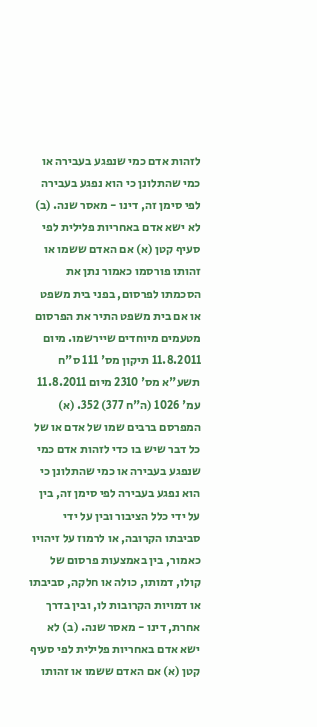לזהות אדם כמי שנפגע בעבירה או כמי שהתלונן כי הוא נפגע בעבירה לפי סימן זה, דינו - מאסר שנה. (ב) לא ישא אדם באחריות פלילית לפי סעיף קטן (א) אם האדם ששמו או זהותו פורסמו כאמור נתן את הסכמתו לפרסום, בפני בית משפט או אם בית משפט התיר את הפרסום מטעמים מיוחדים שיירשמו. מיום 11.8.2011 תיקון מס' 111 ס"ח תשע"א מס' 2310 מיום 11.8.2011 עמ' 1026 (ה"ח 377) 352. (א) המפרסם ברבים שמו של אדם או של כל דבר שיש בו כדי לזהות אדם כמי שנפגע בעבירה או כמי שהתלונן כי הוא נפגע בעבירה לפי סימן זה, בין על ידי כלל הציבור ובין על ידי סביבתו הקרובה, או לרמוז על זיהויו כאמור, בין באמצעות פרסום של קולו, דמותו, כולה או חלקה, סביבתו או דמויות הקרובות לו, ובין בדרך אחרת, דינו - מאסר שנה. (ב) לא ישא אדם באחריות פלילית לפי סעיף קטן (א) אם האדם ששמו או זהותו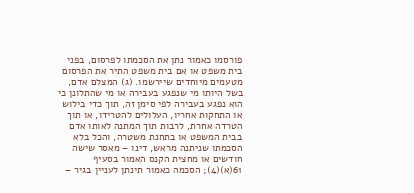פורסמו כאמור נתן את הסכמתו לפרסום, בפני בית משפט או אם בית משפט התיר את הפרסום מטעמים מיוחדים שיירשמו. (ג) המצלם אדם, בשל היותו מי שנפגע בעבירה או מי שהתלונן כי הוא נפגע בעבירה לפי סימן זה, תוך כדי בילוש או התחקות אחריו, העלולים להטרידו, או תוך הטרדה אחרת, לרבות תוך המתנה לאותו אדם בבית המשפט או בתחנת משטרה, והכל בלא הסכמתו שניתנה מראש, דינו – מאסר שישה חודשים או מחצית הקנס האמור בסעיף 61(א)(4); הסכמה כאמור תינתן לעניין בגיר –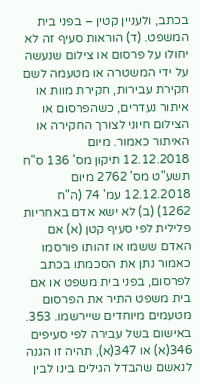בכתב, ולעניין קטין – בפני בית המשפט. (ד) הוראות סעיף זה לא יחולו על פרסום או צילום שנעשה על ידי המשטרה או מטעמה לשם חקירת עבירות, חקירת מוות או איתור נעדרים, כשהפרסום או הצילום חיוני לצורך החקירה או האיתור כאמור. מיום 12.12.2018 תיקון מס' 136 ס"ח תשע"ט מס' 2762 מיום 12.12.2018 עמ' 74 (ה"ח 1262) (ב) לא ישא אדם באחריות פלילית לפי סעיף קטן (א) אם האדם ששמו או זהותו פורסמו כאמור נתן את הסכמתו בכתב לפרסום, בפני בית משפט או אם בית משפט התיר את הפרסום מטעמים מיוחדים שיירשמו. 353. באישום בשל עבירה לפי סעיפים 346(א) או 347(א), תהיה זו הגנה לנאשם שהבדל הגילים בינו לבין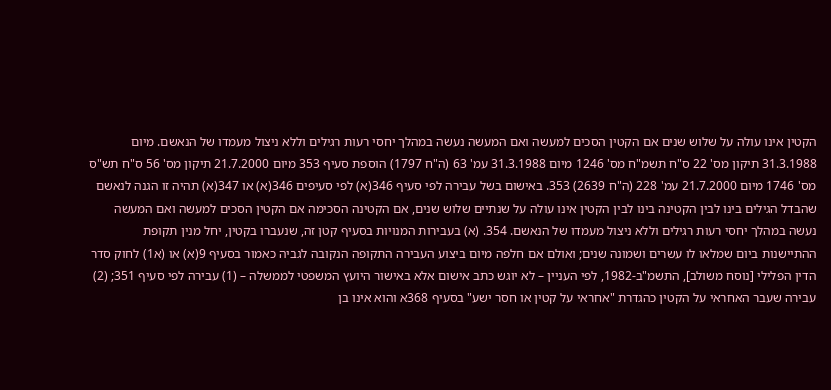הקטין אינו עולה על שלוש שנים אם הקטין הסכים למעשה ואם המעשה נעשה במהלך יחסי רעות רגילים וללא ניצול מעמדו של הנאשם. מיום 31.3.1988 תיקון מס' 22 ס"ח תשמ"ח מס' 1246 מיום 31.3.1988 עמ' 63 (ה"ח 1797) הוספת סעיף 353 מיום 21.7.2000 תיקון מס' 56 ס"ח תש"ס מס' 1746 מיום 21.7.2000 עמ' 228 (ה"ח 2639) 353. באישום בשל עבירה לפי סעיף 346(א) לפי סעיפים 346(א) או 347(א) תהיה זו הגנה לנאשם שהבדל הגילים בינו לבין הקטינה בינו לבין הקטין אינו עולה על שנתיים שלוש שנים, אם הקטינה הסכימה אם הקטין הסכים למעשה ואם המעשה נעשה במהלך יחסי רעות רגילים וללא ניצול מעמדו של הנאשם. 354. (א) בעבירות המנויות בסעיף קטן זה, שנעברו בקטין, יחל מנין תקופת ההתיישנות ביום שמלאו לו עשרים ושמונה שנים; ואולם אם חלפה מיום ביצוע העבירה התקופה הנקובה לגביה כאמור בסעיף 9(א) או (א1) לחוק סדר הדין הפלילי [נוסח משולב], התשמ"ב-1982, לפי העניין – לא יוגש כתב אישום אלא באישור היועץ המשפטי לממשלה – (1) עבירה לפי סעיף 351; (2) עבירה שעבר האחראי על הקטין כהגדרת "אחראי על קטין או חסר ישע" בסעיף 368א והוא אינו בן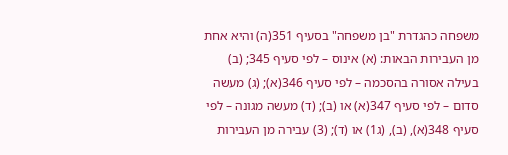משפחה כהגדרת "בן משפחה" בסעיף 351(ה) והיא אחת מן העבירות הבאות: (א) אינוס – לפי סעיף 345; (ב) בעילה אסורה בהסכמה – לפי סעיף 346(א); (ג) מעשה סדום – לפי סעיף 347(א) או (ב); (ד) מעשה מגונה – לפי סעיף 348(א), (ב), (ג1) או (ד); (3) עבירה מן העבירות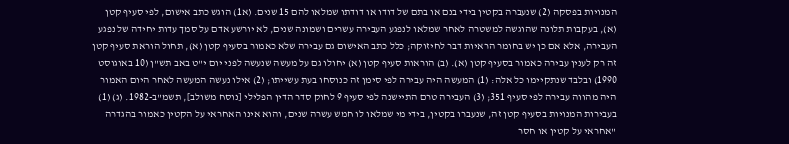המנויות בפסקה (2) שנעברה בקטין בידי בנם או בתם של דודו או דודתו שמלאו להם 15 שנים. (א1) הוגש כתב אישום, לפי סעיף קטן (א), בעקבות תלונה שהוגשה למשטרה לאחר שמלאו לנפגע העבירה עשרים ושמונה שנים, לא יורשע אדם על סמך עדות יחידה של נפגע העבירה, אלא אם כן יש בחומר הראיות דבר לחיזוקה; כלל כתב האישום גם עבירה שלא כאמור בסעיף קטן (א), תחול הוראת סעיף קטן זה רק לענין עבירה כאמור בסעיף קטן (א). (ב) הוראות סעיף קטן (א) יחולו גם על מעשה שנעשה לפני יום י"ט באב תש"ן (10 באוגוסט 1990) ובלבד שנתקיימו כל אלה: (1) המעשה היה עבירה לפי סימן זה כנוסחו בעת עשייתו; (2) אילו נעשה המעשה לאחר היום האמור היה מהווה עבירה לפי סעיף 351; (3) העבירה טרם התיישנה לפי סעיף 9 לחוק סדר הדין הפלילי [נוסח משולב], תשמ"ב-1982. (ג) (1) בעבירות המנויות בסעיף קטן זה, שנעברו בקטין, בידי מי שמלאו לו חמש עשרה שנים, והוא אינו האחראי על הקטין כאמור בהגדרה "אחראי על קטין או חסר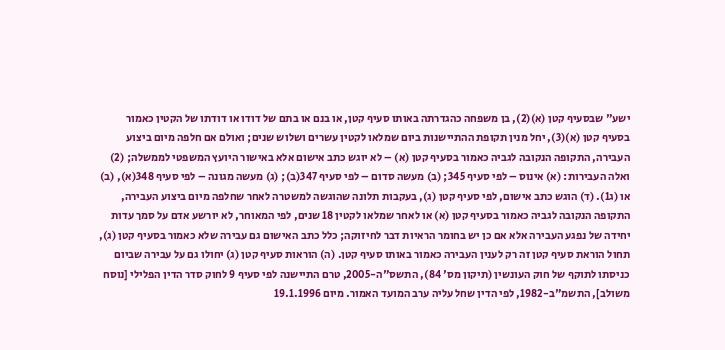ישע" שבסעיף קטן (א)(2), בן משפחה כהגדרתה באותו סעיף קטן, או בנם או בתם של דודו או דודתו של הקטין כאמור בסעיף קטן (א)(3), יחל מנין תקופת ההתיישנות ביום שמלאו לקטין עשרים ושלוש שנים; ואולם אם חלפה מיום ביצוע העבירה, התקופה הנקובה לגביה כאמור בסעיף קטן (א) – לא יוגש כתב אישום אלא באישור היועץ המשפטי לממשלה; (2) ואלה העבירות: (א) אינוס – לפי סעיף 345; (ב) מעשה סדום – לפי סעיף 347(ב); (ג) מעשה מגונה – לפי סעיף 348(א), (ב) או (ג1). (ד) הוגש כתב אישום, לפי סעיף קטן (ג), בעקבות תלונה שהוגשה למשטרה לאחר שחלפה מיום ביצוע העבירה, התקופה הנקובה לגביה כאמור בסעיף קטן (א) או לאחר שמלאו לקטין 18 שנים, לפי המאוחר, לא יורשע אדם על סמך עדות יחידה של נפגע העבירה אלא אם כן יש בחומר הראיות דבר לחיזוקה; כלל כתב האישום גם עבירה שלא כאמור בסעיף קטן (ג), תחול הוראת סעיף קטן זה רק לענין העבירה כאמור באותו סעיף קטן. (ה) הוראות סעיף קטן (ג) יחולו גם על עבירה שביום כניסתו לתוקף של חוק העונשין (תיקון מס' 84), התשס"ה-2005, טרם התיישנה לפי סעיף 9 לחוק סדר הדין הפלילי [נוסח משולב], התשמ"ב-1982, לפי הדין שחל עליה ערב המועד האמור. מיום 19.1.1996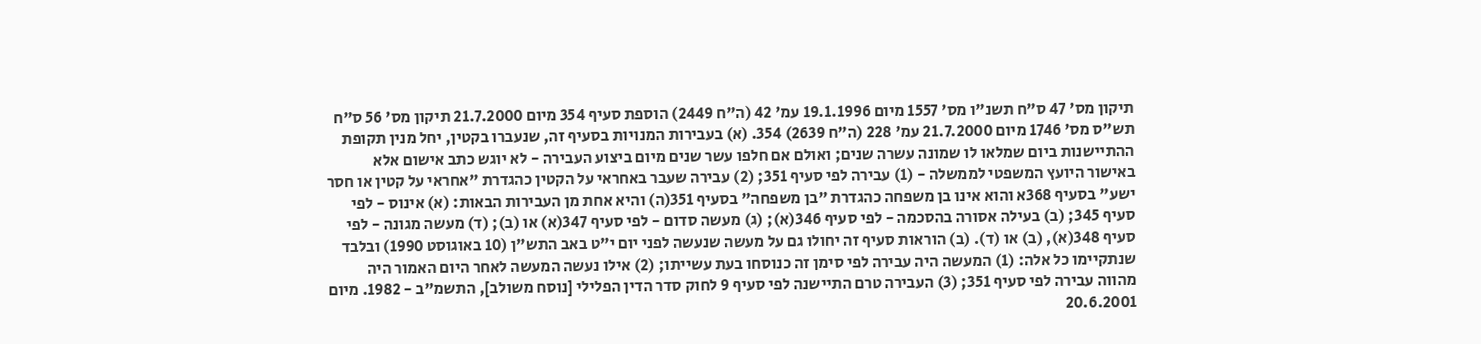תיקון מס' 47 ס"ח תשנ"ו מס' 1557 מיום 19.1.1996 עמ' 42 (ה"ח 2449) הוספת סעיף 354 מיום 21.7.2000 תיקון מס' 56 ס"ח תש"ס מס' 1746 מיום 21.7.2000 עמ' 228 (ה"ח 2639) 354. (א) בעבירות המנויות בסעיף זה, שנעברו בקטין, יחל מנין תקופת ההתיישנות ביום שמלאו לו שמונה עשרה שנים; ואולם אם חלפו עשר שנים מיום ביצוע העבירה - לא יוגש כתב אישום אלא באישור היועץ המשפטי לממשלה - (1) עבירה לפי סעיף 351; (2) עבירה שעבר באחראי על הקטין כהגדרת "אחראי על קטין או חסר ישע" בסעיף 368א והוא אינו בן משפחה כהגדרת "בן משפחה" בסעיף 351(ה) והיא אחת מן העבירות הבאות: (א) אינוס - לפי סעיף 345; (ב) בעילה אסורה בהסכמה - לפי סעיף 346(א); (ג) מעשה סדום - לפי סעיף 347(א) או (ב); (ד) מעשה מגונה - לפי סעיף 348(א), (ב) או (ד). (ב) הוראות סעיף זה יחולו גם על מעשה שנעשה לפני יום י"ט באב התש"ן (10 באוגוסט 1990) ובלבד שנתקיימו כל אלה: (1) המעשה היה עבירה לפי סימן זה כנוסחו בעת עשייתו; (2) אילו נעשה המעשה לאחר היום האמור היה מהווה עבירה לפי סעיף 351; (3) העבירה טרם התיישנה לפי סעיף 9 לחוק סדר הדין הפלילי [נוסח משולב], התשמ"ב - 1982. מיום 20.6.2001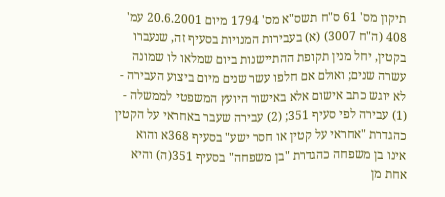תיקון מס' 61 ס"ח תשס"א מס' 1794 מיום 20.6.2001 עמ' 408 (ה"ח 3007) (א) בעבירות המנויות בסעיף זה, שנעברו בקטין, יחל מנין תקופת ההתיישנות ביום שמלאו לו שמונה עשרה שנים; ואולם אם חלפו עשר שנים מיום ביצוע העבירה - לא יוגש כתב אישום אלא באישור היועץ המשפטי לממשלה - (1) עבירה לפי סעיף 351; (2) עבירה שעבר באחראי על הקטין כהגדרת "אחראי על קטין או חסר ישע" בסעיף 368א והוא אינו בן משפחה כהגדרת "בן משפחה" בסעיף 351(ה) והיא אחת מן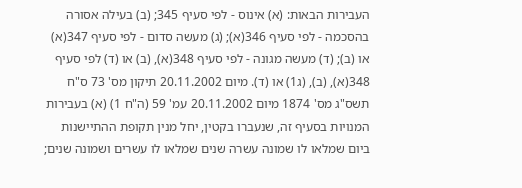העבירות הבאות: (א) אינוס - לפי סעיף 345; (ב) בעילה אסורה בהסכמה - לפי סעיף 346(א); (ג) מעשה סדום - לפי סעיף 347(א) או (ב); (ד) מעשה מגונה - לפי סעיף 348(א), (ב) או (ד) לפי סעיף 348(א), (ב), (ג1) או (ד). מיום 20.11.2002 תיקון מס' 73 ס"ח תשס"ג מס' 1874 מיום 20.11.2002 עמ' 59 (ה"ח 1) (א) בעבירות המנויות בסעיף זה, שנעברו בקטין, יחל מנין תקופת ההתיישנות ביום שמלאו לו שמונה עשרה שנים שמלאו לו עשרים ושמונה שנים;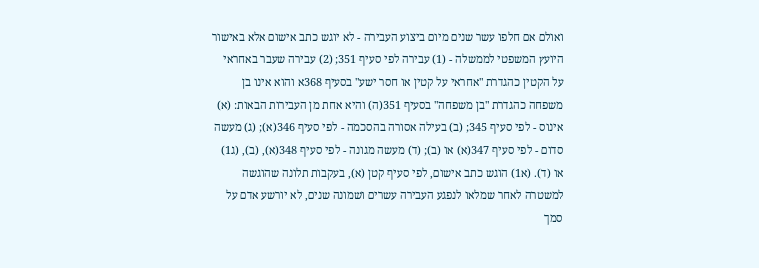ואולם אם חלפו עשר שנים מיום ביצוע העבירה - לא יוגש כתב אישום אלא באישור היועץ המשפטי לממשלה - (1) עבירה לפי סעיף 351; (2) עבירה שעבר באחראי על הקטין כהגדרת "אחראי על קטין או חסר ישע" בסעיף 368א והוא אינו בן משפחה כהגדרת "בן משפחה" בסעיף 351(ה) והיא אחת מן העבירות הבאות: (א) אינוס - לפי סעיף 345; (ב) בעילה אסורה בהסכמה - לפי סעיף 346(א); (ג) מעשה סדום - לפי סעיף 347(א) או (ב); (ד) מעשה מגונה - לפי סעיף 348(א), (ב), (ג1) או (ד). (א1) הוגש כתב אישום, לפי סעיף קטן (א), בעקבות תלונה שהוגשה למשטרה לאחר שמלאו לנפגע העבירה עשרים ושמונה שנים, לא יורשע אדם על סמך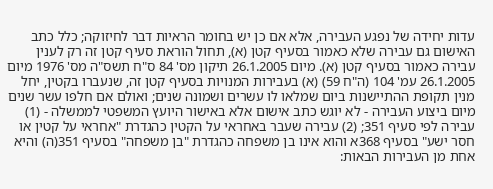עדות יחידה של נפגע העבירה, אלא אם כן יש בחומר הראיות דבר לחיזוקה; כלל כתב האישום גם עבירה שלא כאמור בסעיף קטן (א), תחול הוראת סעיף קטן זה רק לענין עבירה כאמור בסעיף קטן (א). מיום 26.1.2005 תיקון מס' 84 ס"ח תשס"ה מס' 1976 מיום 26.1.2005 עמ' 104 (ה"ח 59) (א) בעבירות המנויות בסעיף קטן זה, שנעברו בקטין, יחל מנין תקופת ההתיישנות ביום שמלאו לו עשרים ושמונה שנים; ואולם אם חלפו עשר שנים מיום ביצוע העבירה - לא יוגש כתב אישום אלא באישור היועץ המשפטי לממשלה - (1) עבירה לפי סעיף 351; (2) עבירה שעבר באחראי על הקטין כהגדרת "אחראי על קטין או חסר ישע" בסעיף 368א והוא אינו בן משפחה כהגדרת "בן משפחה" בסעיף 351(ה) והיא אחת מן העבירות הבאות: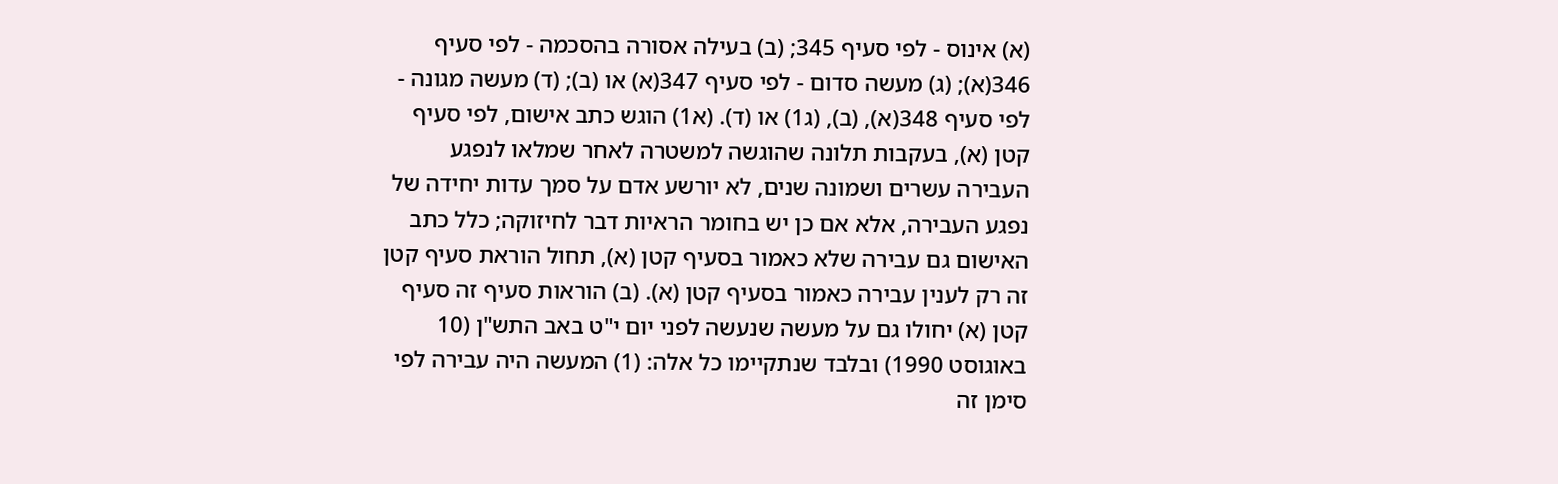(א) אינוס - לפי סעיף 345; (ב) בעילה אסורה בהסכמה - לפי סעיף 346(א); (ג) מעשה סדום - לפי סעיף 347(א) או (ב); (ד) מעשה מגונה - לפי סעיף 348(א), (ב), (ג1) או (ד). (א1) הוגש כתב אישום, לפי סעיף קטן (א), בעקבות תלונה שהוגשה למשטרה לאחר שמלאו לנפגע העבירה עשרים ושמונה שנים, לא יורשע אדם על סמך עדות יחידה של נפגע העבירה, אלא אם כן יש בחומר הראיות דבר לחיזוקה; כלל כתב האישום גם עבירה שלא כאמור בסעיף קטן (א), תחול הוראת סעיף קטן זה רק לענין עבירה כאמור בסעיף קטן (א). (ב) הוראות סעיף זה סעיף קטן (א) יחולו גם על מעשה שנעשה לפני יום י"ט באב התש"ן (10 באוגוסט 1990) ובלבד שנתקיימו כל אלה: (1) המעשה היה עבירה לפי סימן זה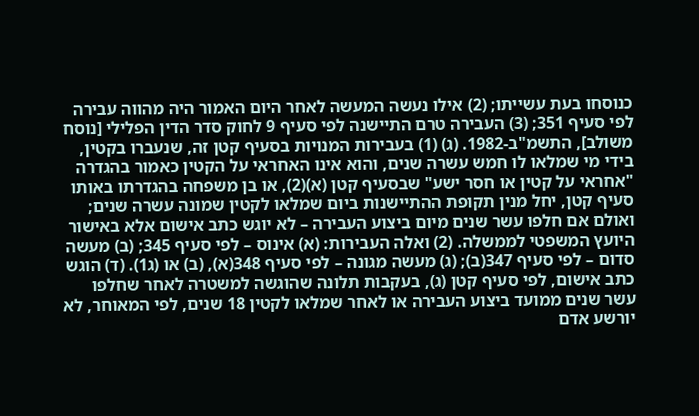כנוסחו בעת עשייתו; (2) אילו נעשה המעשה לאחר היום האמור היה מהווה עבירה לפי סעיף 351; (3) העבירה טרם התיישנה לפי סעיף 9 לחוק סדר הדין הפלילי [נוסח משולב], התשמ"ב-1982. (ג) (1) בעבירות המנויות בסעיף קטן זה, שנעברו בקטין, בידי מי שמלאו לו חמש עשרה שנים, והוא אינו האחראי על הקטין כאמור בהגדרה "אחראי על קטין או חסר ישע" שבסעיף קטן (א)(2), או בן משפחה בהגדרתו באותו סעיף קטן, יחל מנין תקופת ההתיישנות ביום שמלאו לקטין שמונה עשרה שנים; ואולם אם חלפו עשר שנים מיום ביצוע העבירה – לא יוגש כתב אישום אלא באישור היועץ המשפטי לממשלה. (2) ואלה העבירות: (א) אינוס – לפי סעיף 345; (ב) מעשה סדום – לפי סעיף 347(ב); (ג) מעשה מגונה – לפי סעיף 348(א), (ב) או (ג1). (ד) הוגש כתב אישום, לפי סעיף קטן (ג), בעקבות תלונה שהוגשה למשטרה לאחר שחלפו עשר שנים ממועד ביצוע העבירה או לאחר שמלאו לקטין 18 שנים, לפי המאוחר, לא יורשע אדם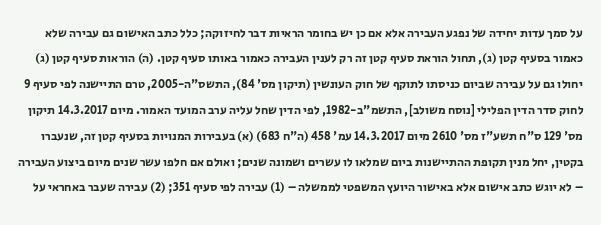על סמך עדות יחידה של נפגע העבירה אלא אם כן יש בחומר הראיות דבר לחיזוקה; כלל כתב האישום גם עבירה שלא כאמור בסעיף קטן (ג), תחול הוראת סעיף קטן זה רק לענין העבירה כאמור באותו סעיף קטן. (ה) הוראות סעיף קטן (ג) יחולו גם על עבירה שביום כניסתו לתוקף של חוק העונשין (תיקון מס' 84), התשס"ה-2005, טרם התיישנה לפי סעיף 9 לחוק סדר הדין הפלילי [נוסח משולב], התשמ"ב-1982, לפי הדין שחל עליה ערב המועד האמור. מיום 14.3.2017 תיקון מס' 129 ס"ח תשע"ז מס' 2610 מיום 14.3.2017 עמ' 458 (ה"ח 683) (א) בעבירות המנויות בסעיף קטן זה, שנעברו בקטין, יחל מנין תקופת ההתיישנות ביום שמלאו לו עשרים ושמונה שנים; ואולם אם חלפו עשר שנים מיום ביצוע העבירה – לא יוגש כתב אישום אלא באישור היועץ המשפטי לממשלה – (1) עבירה לפי סעיף 351; (2) עבירה שעבר באחראי על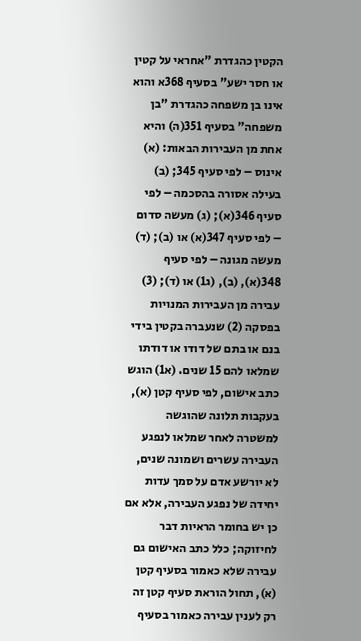הקטין כהגדרת "אחראי על קטין או חסר ישע" בסעיף 368א והוא אינו בן משפחה כהגדרת "בן משפחה" בסעיף 351(ה) והיא אחת מן העבירות הבאות: (א) אינוס – לפי סעיף 345; (ב) בעילה אסורה בהסכמה – לפי סעיף 346(א); (ג) מעשה סדום – לפי סעיף 347(א) או (ב); (ד) מעשה מגונה – לפי סעיף 348(א), (ב), (ג1) או (ד); (3) עבירה מן העבירות המנויות בפסקה (2) שנעברה בקטין בידי בנם או בתם של דודו או דודתו שמלאו להם 15 שנים. (א1) הוגש כתב אישום, לפי סעיף קטן (א), בעקבות תלונה שהוגשה למשטרה לאחר שמלאו לנפגע העבירה עשרים ושמונה שנים, לא יורשע אדם על סמך עדות יחידה של נפגע העבירה, אלא אם כן יש בחומר הראיות דבר לחיזוקה; כלל כתב האישום גם עבירה שלא כאמור בסעיף קטן (א), תחול הוראת סעיף קטן זה רק לענין עבירה כאמור בסעיף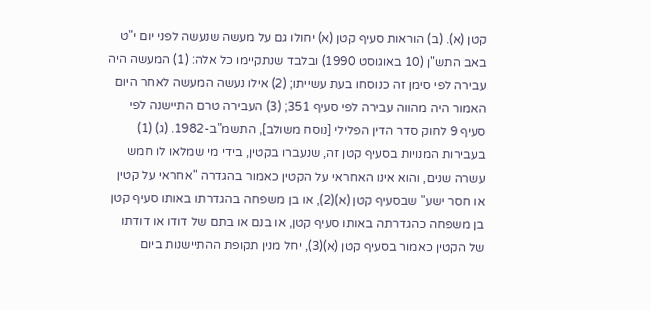קטן (א). (ב) הוראות סעיף קטן (א) יחולו גם על מעשה שנעשה לפני יום י"ט באב התש"ן (10 באוגוסט 1990) ובלבד שנתקיימו כל אלה: (1) המעשה היה עבירה לפי סימן זה כנוסחו בעת עשייתו; (2) אילו נעשה המעשה לאחר היום האמור היה מהווה עבירה לפי סעיף 351; (3) העבירה טרם התיישנה לפי סעיף 9 לחוק סדר הדין הפלילי [נוסח משולב], התשמ"ב-1982. (ג) (1) בעבירות המנויות בסעיף קטן זה, שנעברו בקטין, בידי מי שמלאו לו חמש עשרה שנים, והוא אינו האחראי על הקטין כאמור בהגדרה "אחראי על קטין או חסר ישע" שבסעיף קטן (א)(2), או בן משפחה בהגדרתו באותו סעיף קטן בן משפחה כהגדרתה באותו סעיף קטן, או בנם או בתם של דודו או דודתו של הקטין כאמור בסעיף קטן (א)(3), יחל מנין תקופת ההתיישנות ביום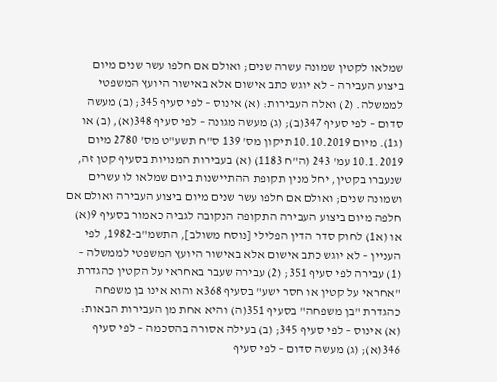שמלאו לקטין שמונה עשרה שנים; ואולם אם חלפו עשר שנים מיום ביצוע העבירה – לא יוגש כתב אישום אלא באישור היועץ המשפטי לממשלה. (2) ואלה העבירות: (א) אינוס – לפי סעיף 345; (ב) מעשה סדום – לפי סעיף 347(ב); (ג) מעשה מגונה – לפי סעיף 348(א), (ב) או (ג1). מיום 10.10.2019 תיקון מס' 139 ס"ח תשע"ט מס' 2780 מיום 10.1.2019 עמ' 243 (ה"ח 1183) (א) בעבירות המנויות בסעיף קטן זה, שנעברו בקטין, יחל מנין תקופת ההתיישנות ביום שמלאו לו עשרים ושמונה שנים; ואולם אם חלפו עשר שנים מיום ביצוע העבירה ואולם אם חלפה מיום ביצוע העבירה התקופה הנקובה לגביה כאמור בסעיף 9(א) או (א1) לחוק סדר הדין הפלילי [נוסח משולב], התשמ"ב-1982, לפי העניין – לא יוגש כתב אישום אלא באישור היועץ המשפטי לממשלה – (1) עבירה לפי סעיף 351; (2) עבירה שעבר באחראי על הקטין כהגדרת "אחראי על קטין או חסר ישע" בסעיף 368א והוא אינו בן משפחה כהגדרת "בן משפחה" בסעיף 351(ה) והיא אחת מן העבירות הבאות: (א) אינוס – לפי סעיף 345; (ב) בעילה אסורה בהסכמה – לפי סעיף 346(א); (ג) מעשה סדום – לפי סעיף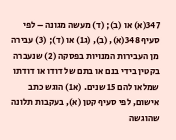347(א) או (ב); (ד) מעשה מגונה – לפי סעיף 348(א), (ב), (ג1) או (ד); (3) עבירה מן העבירות המנויות בפסקה (2) שנעברה בקטין בידי בנם או בתם של דודו או דודתו שמלאו להם 15 שנים. (א1) הוגש כתב אישום, לפי סעיף קטן (א), בעקבות תלונה שהוגשה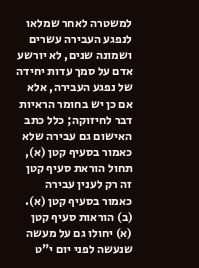למשטרה לאחר שמלאו לנפגע העבירה עשרים ושמונה שנים, לא יורשע אדם על סמך עדות יחידה של נפגע העבירה, אלא אם כן יש בחומר הראיות דבר לחיזוקה; כלל כתב האישום גם עבירה שלא כאמור בסעיף קטן (א), תחול הוראת סעיף קטן זה רק לענין עבירה כאמור בסעיף קטן (א). (ב) הוראות סעיף קטן (א) יחולו גם על מעשה שנעשה לפני יום י"ט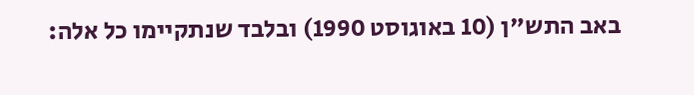באב התש"ן (10 באוגוסט 1990) ובלבד שנתקיימו כל אלה: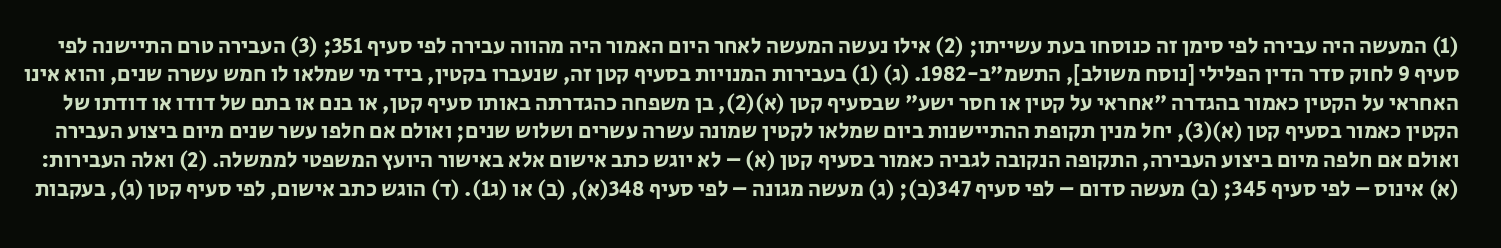(1) המעשה היה עבירה לפי סימן זה כנוסחו בעת עשייתו; (2) אילו נעשה המעשה לאחר היום האמור היה מהווה עבירה לפי סעיף 351; (3) העבירה טרם התיישנה לפי סעיף 9 לחוק סדר הדין הפלילי [נוסח משולב], התשמ"ב-1982. (ג) (1) בעבירות המנויות בסעיף קטן זה, שנעברו בקטין, בידי מי שמלאו לו חמש עשרה שנים, והוא אינו האחראי על הקטין כאמור בהגדרה "אחראי על קטין או חסר ישע" שבסעיף קטן (א)(2), בן משפחה כהגדרתה באותו סעיף קטן, או בנם או בתם של דודו או דודתו של הקטין כאמור בסעיף קטן (א)(3), יחל מנין תקופת ההתיישנות ביום שמלאו לקטין שמונה עשרה עשרים ושלוש שנים; ואולם אם חלפו עשר שנים מיום ביצוע העבירה ואולם אם חלפה מיום ביצוע העבירה, התקופה הנקובה לגביה כאמור בסעיף קטן (א) – לא יוגש כתב אישום אלא באישור היועץ המשפטי לממשלה. (2) ואלה העבירות: (א) אינוס – לפי סעיף 345; (ב) מעשה סדום – לפי סעיף 347(ב); (ג) מעשה מגונה – לפי סעיף 348(א), (ב) או (ג1). (ד) הוגש כתב אישום, לפי סעיף קטן (ג), בעקבות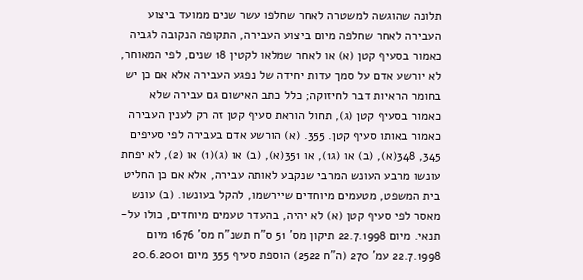תלונה שהוגשה למשטרה לאחר שחלפו עשר שנים ממועד ביצוע העבירה לאחר שחלפה מיום ביצוע העבירה, התקופה הנקובה לגביה כאמור בסעיף קטן (א) או לאחר שמלאו לקטין 18 שנים, לפי המאוחר, לא יורשע אדם על סמך עדות יחידה של נפגע העבירה אלא אם כן יש בחומר הראיות דבר לחיזוקה; כלל כתב האישום גם עבירה שלא כאמור בסעיף קטן (ג), תחול הוראת סעיף קטן זה רק לענין העבירה כאמור באותו סעיף קטן. 355. (א) הורשע אדם בעבירה לפי סעיפים 345, 348(א), (ב) או (ג1), או 351(א), (ב) או (ג)(1) או (2), לא יפחת עונשו מרבע העונש המרבי שנקבע לאותה עבירה, אלא אם כן החליט בית המשפט, מטעמים מיוחדים שיירשמו, להקל בעונשו. (ב) עונש מאסר לפי סעיף קטן (א) לא יהיה, בהעדר טעמים מיוחדים, כולו על-תנאי. מיום 22.7.1998 תיקון מס' 51 ס"ח תשנ"ח מס' 1676 מיום 22.7.1998 עמ' 270 (ה"ח 2522) הוספת סעיף 355 מיום 20.6.2001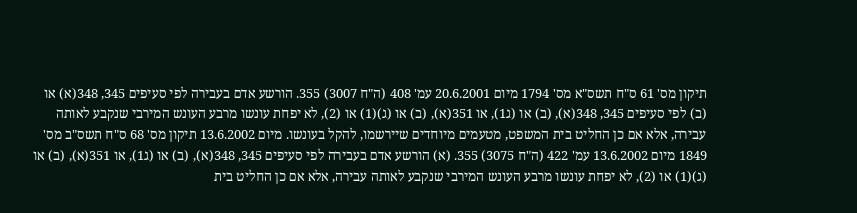תיקון מס' 61 ס"ח תשס"א מס' 1794 מיום 20.6.2001 עמ' 408 (ה"ח 3007) 355. הורשע אדם בעבירה לפי סעיפים 345, 348(א) או (ב) לפי סעיפים 345, 348(א), (ב) או (ג1), או 351(א), (ב) או (ג)(1) או (2), לא יפחת עונשו מרבע העונש המירבי שנקבע לאותה עבירה, אלא אם כן החליט בית המשפט, מטעמים מיוחדים שיירשמו, להקל בעונשו. מיום 13.6.2002 תיקון מס' 68 ס"ח תשס"ב מס' 1849 מיום 13.6.2002 עמ' 422 (ה"ח 3075) 355. (א) הורשע אדם בעבירה לפי סעיפים 345, 348(א), (ב) או (ג1), או 351(א), (ב) או (ג)(1) או (2), לא יפחת עונשו מרבע העונש המירבי שנקבע לאותה עבירה, אלא אם כן החליט בית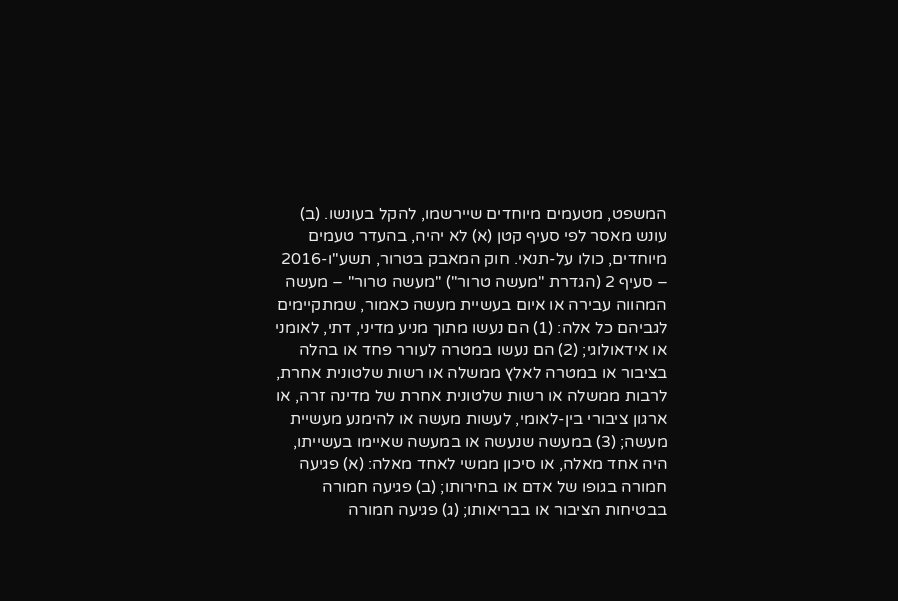המשפט, מטעמים מיוחדים שיירשמו, להקל בעונשו. (ב) עונש מאסר לפי סעיף קטן (א) לא יהיה, בהעדר טעמים מיוחדים, כולו על-תנאי. חוק המאבק בטרור, תשע"ו-2016 – סעיף 2 (הגדרת "מעשה טרור") "מעשה טרור" – מעשה המהווה עבירה או איום בעשיית מעשה כאמור, שמתקיימים לגביהם כל אלה: (1) הם נעשו מתוך מניע מדיני, דתי, לאומני או אידאולוגי; (2) הם נעשו במטרה לעורר פחד או בהלה בציבור או במטרה לאלץ ממשלה או רשות שלטונית אחרת, לרבות ממשלה או רשות שלטונית אחרת של מדינה זרה, או ארגון ציבורי בין-לאומי, לעשות מעשה או להימנע מעשיית מעשה; (3) במעשה שנעשה או במעשה שאיימו בעשייתו, היה אחד מאלה, או סיכון ממשי לאחד מאלה: (א) פגיעה חמורה בגופו של אדם או בחירותו; (ב) פגיעה חמורה בבטיחות הציבור או בבריאותו; (ג) פגיעה חמורה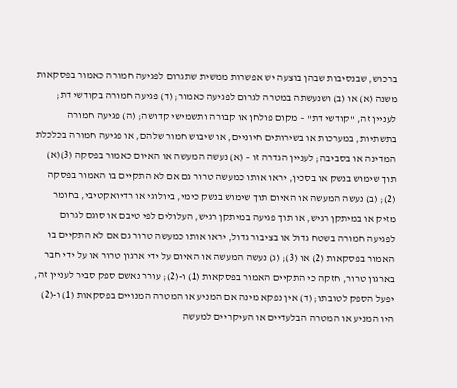ברכוש, שבנסיבות שבהן בוצעה יש אפשרות ממשית שתגרום לפגיעה חמורה כאמור בפסקאות משנה (א) או (ב) ושנעשתה במטרה לגרום לפגיעה כאמור; (ד) פגיעה חמורה בקודשי דת; לעניין זה, "קודשי דת" – מקום פולחן או קבורה ותשמישי קדושה; (ה) פגיעה חמורה בתשתיות, במערכות או בשירותים חיוניים, או שיבוש חמור שלהם, או פגיעה חמורה בכלכלת המדינה או בסביבה; לעניין הגדרה זו – (א) נעשה המעשה או האיום כאמור בפסקה (3)(א) תוך שימוש בנשק או בסכין, יראו אותו כמעשה טרור גם אם לא התקיים בו האמור בפסקה (2); (ב) נעשה המעשה או האיום תוך שימוש בנשק כימי, ביולוגי או רדיואקטיבי, בחומר מזיק או במיתקן רגיש, או תוך פגיעה במיתקן רגיש, העלולים לפי טיבם או סוגם לגרום לפגיעה חמורה בשטח גדול או בציבור גדול, יראו אותו כמעשה טרור גם אם לא התקיים בו האמור בפסקאות (2) או (3); (ג) נעשה המעשה או האיום על ידי ארגון טרור או על ידי חבר בארגון טרור, חזקה כי התקיים האמור בפסקאות (1) ו-(2); עורר נאשם ספק סביר לעניין זה, יפעל הספק לטובתו; (ד) אין נפקא מינה אם המניע או המטרה המנויים בפסקאות (1) ו-(2) היו המניע או המטרה הבלעדיים או העיקריים למעשה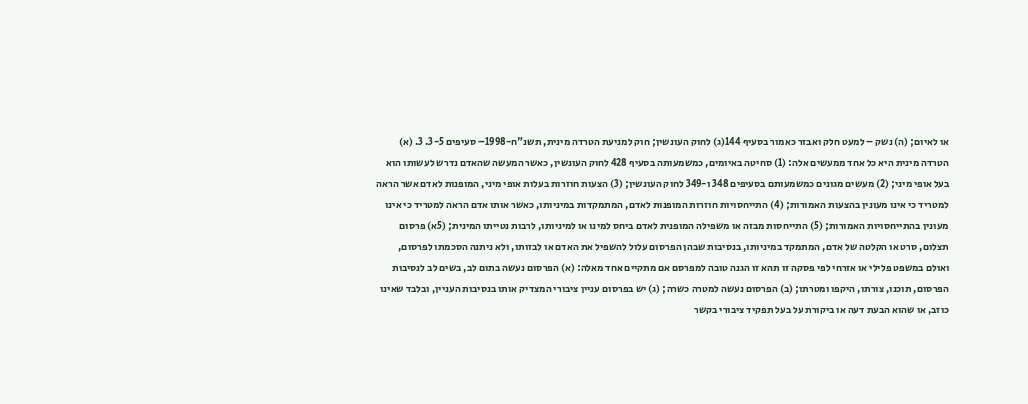או לאיום; (ה) נשק – למעט חלק ואבזר כאמור בסעיף 144(ג) לחוק העונשין; חוק למניעת הטרדה מינית, תשנ"ח-1998– סעיפים 3-5. 3. (א) הטרדה מינית היא כל אחד ממעשים אלה: (1) סחיטה באיומים, כמשמעותה בסעיף 428 לחוק העונשין, כאשר המעשה שהאדם נדרש לעשותו הוא בעל אופי מיני; (2) מעשים מגונים כמשמעותם בסעיפים 348 ו-349 לחוק העונשין; (3) הצעות חוזרות בעלות אופי מיני, המופנות לאדם אשר הראה למטריד כי אינו מעונין בהצעות האמורות; (4) התייחסויות חוזרות המופנות לאדם, המתמקדות במיניותו, כאשר אותו אדם הראה למטריד כי אינו מעונין בהתייחסויות האמורות; (5) התייחסות מבזה או משפילה המופנית לאדם ביחס למינו או למיניותו, לרבות נטייתו המינית; (5א) פרסום תצלום, סרט או הקלטה של אדם, המתמקד במיניותו, בנסיבות שבהן הפרסום עלול להשפיל את האדם או לבזותו, ולא ניתנה הסכמתו לפרסום, ואולם במשפט פלילי או אזרחי לפי פסקה זו תהא זו הגנה טובה למפרסם אם מתקיים אחד מאלה: (א) הפרסום נעשה בתום לב, בשים לב לנסיבות הפרסום, תוכנו, צורתו, היקפו ומטרתו; (ב) הפרסום נעשה למטרה כשרה; (ג) יש בפרסום עניין ציבורי המצדיק אותו בנסיבות העניין, ובלבד שאינו כוזב, או שהוא הבעת דעה או ביקורת על בעל תפקיד ציבורי בקשר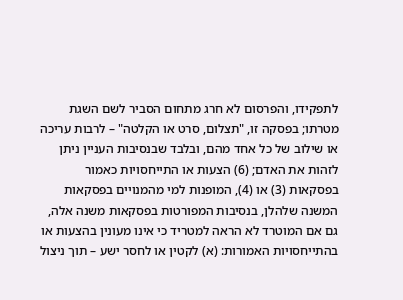לתפקידו, והפרסום לא חרג מתחום הסביר לשם השגת מטרתו; בפסקה זו, "תצלום, סרט או הקלטה" – לרבות עריכה או שילוב של כל אחד מהם, ובלבד שבנסיבות העניין ניתן לזהות את האדם; (6) הצעות או התייחסויות כאמור בפסקאות (3) או (4), המופנות למי מהמנויים בפסקאות המשנה שלהלן, בנסיבות המפורטות בפסקאות משנה אלה, גם אם המוטרד לא הראה למטריד כי אינו מעונין בהצעות או בהתייחסויות האמורות: (א) לקטין או לחסר ישע – תוך ניצול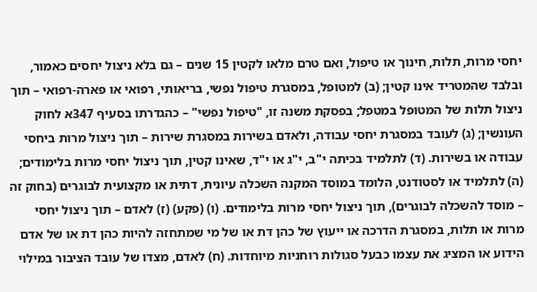יחסי מרות, תלות, חינוך או טיפול, ואם טרם מלאו לקטין 15 שנים – גם בלא ניצול יחסים כאמור, ובלבד שהמטריד אינו קטין; (ב) למטופל, במסגרת טיפול נפשי, בריאותי, רפואי או פארה-רפואי – תוך ניצול תלות של המטופל במטפל; בפסקת משנה זו, "טיפול נפשי" – כהגדרתו בסעיף 347א לחוק העונשין; (ג) לעובד במסגרת יחסי עבודה, ולאדם בשירות במסגרת שירות – תוך ניצול מרות ביחסי עבודה או בשירות. (ד) לתלמיד בכיתה י"ב, י"ג או י"ד, שאינו קטין, תוך ניצול יחסי מרות בלימודים; (ה) לתלמיד או לסטודנט, הלומד במוסד המקנה השכלה עיונית, דתית או מקצועית לבוגרים (בחוק זה – מוסד להשכלה לבוגרים), תוך ניצול יחסי מרות בלימודים. (ו) (פקע) (ז) לאדם – תוך ניצול יחסי מרות או תלות, במסגרת הדרכה או ייעוץ של כהן דת או של מי שמתחזה להיות כהן דת או של אדם הידוע או המציג את עצמו כבעל סגולות רוחניות מיוחדות. (ח) לאדם, מצדו של עובד הציבור במילוי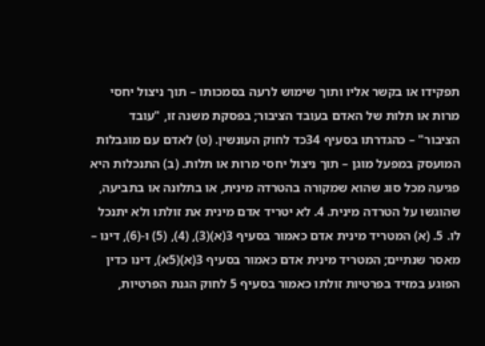תפקידו או בקשר אליו ותוך שימוש לרעה בסמכותו – תוך ניצול יחסי מרות או תלות של האדם בעובד הציבור; בפסקת משנה זו, "עובד הציבור" – כהגדרתו בסעיף 34כד לחוק העונשין. (ט) לאדם עם מוגבלות המועסק במפעל מוגן – תוך ניצול יחסי מרות או תלות. (ב) התנכלות היא פגיעה מכל סוג שהוא שמקורה בהטרדה מינית, או בתלונה או בתביעה, שהוגשו על הטרדה מינית. 4. לא יטריד אדם מינית את זולתו ולא יתנכל לו. 5. (א) המטריד מינית אדם כאמור בסעיף 3(א)(3), (4), (5) ו-(6), דינו – מאסר שנתיים; המטריד מינית אדם כאמור בסעיף 3(א)(5א), דינו כדין הפוגע במזיד בפרטיות זולתו כאמור בסעיף 5 לחוק הגנת הפרטיות,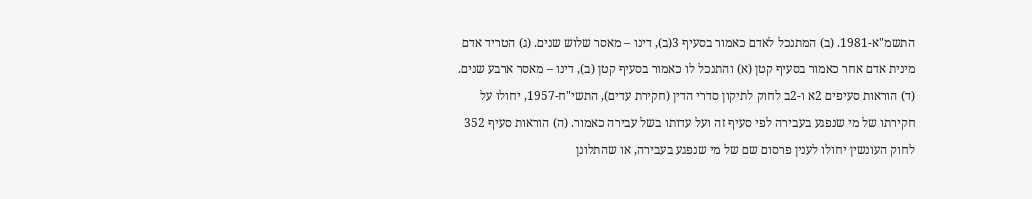התשמ"א-1981. (ב) המתנכל לאדם כאמור בסעיף 3(ב), דינו – מאסר שלוש שנים. (ג) הטריד אדם מינית אדם אחר כאמור בסעיף קטן (א) והתנכל לו כאמור בסעיף קטן (ב), דינו – מאסר ארבע שנים. (ד) הוראות סעיפים 2א ו-2ב לחוק לתיקון סדרי הדין (חקירת עדים), התשי"ח-1957, יחולו על חקירתו של מי שנפגע בעבירה לפי סעיף זה ועל עדותו בשל עבירה כאמור. (ה) הוראות סעיף 352 לחוק העונשין יחולו לענין פרסום שם של מי שנפגע בעבירה, או שהתלונן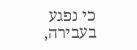כי נפגע בעבירה,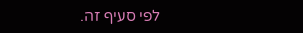לפי סעיף זה.